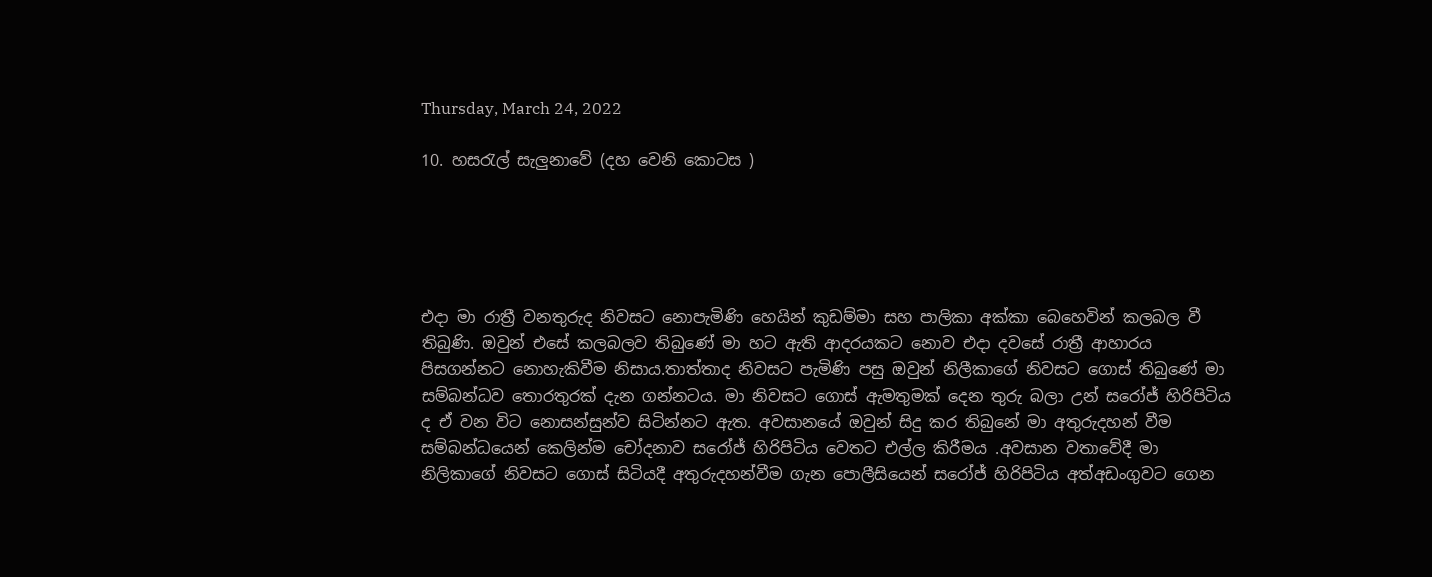Thursday, March 24, 2022

10. හසරැල් සැලුනාවේ (දහ වෙනි කොටස )





එදා මා රාත්‍රී වනතුරුද නිවසට නොපැමිණි හෙයින් කුඩම්මා සහ පාලිකා අක්කා බෙහෙවින් කලබල වී තිබුණි. ඔවුන් එසේ කලබලව තිබුණේ මා හට ඇති ආදරයකට නොව එදා දවසේ රාත්‍රී ආහාරය පිසගන්නට නොහැකිවීම නිසාය.තාත්තාද නිවසට පැමිණි පසු ඔවුන් නිලීකාගේ නිවසට ගොස් තිබුණේ මා සම්බන්ධව තොරතුරක් දැන ගන්නටය. මා නිවසට ගොස් ඇමතුමක් දෙන තුරු බලා උන් සරෝජ් හිරිපිටිය ද ඒ වන විට නොසන්සුන්ව සිටින්නට ඇත. අවසානයේ ඔවුන් සිදු කර තිබුනේ මා අතුරුදහන් වීම සම්බන්ධයෙන් කෙලින්ම චෝදනාව සරෝජ් හිරිපිටිය වෙතට එල්ල කිරීමය .අවසාන වතාවේදී මා නිලිකාගේ නිවසට ගොස් සිටියදී අතුරුදහන්වීම ගැන පොලීසියෙන් සරෝජ් හිරිපිටිය අත්අඩංගුවට ගෙන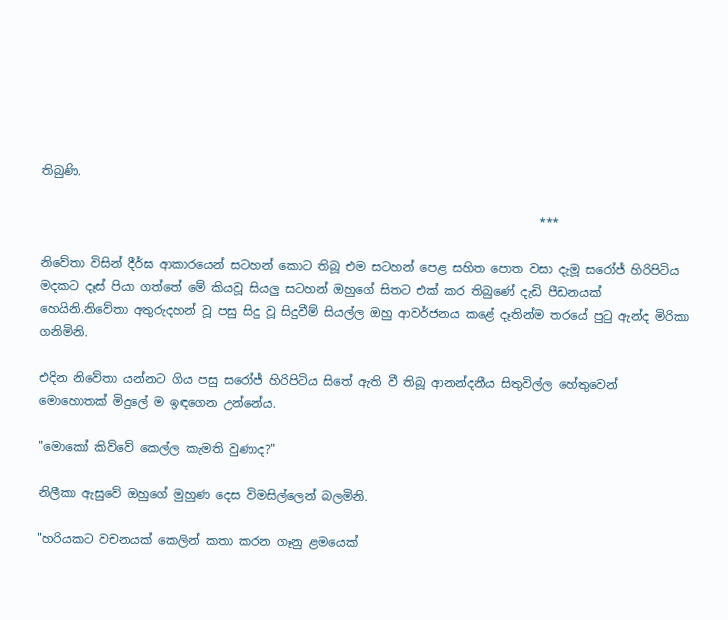තිබුණි.

                                                                                   ***

නිවේතා විසින් දීර්ඝ ආකාරයෙන් සටහන් කොට තිබූ එම සටහන් පෙළ සහිත පොත වසා දැමූ සරෝජ් හිරිපිටිය මදකට දෑස් පියා ගත්තේ මේ කියවූ සියලු සටහන් ඔහුගේ සිතට එක් කර තිබුණේ දැඩි පීඩනයක් හෙයිනි.නිවේතා අතුරුදහන් වූ පසු සිදු වූ සිදුවීම් සියල්ල ඔහු ආවර්ජනය කළේ දෑතින්ම තරයේ පුටු ඇන්ද මිරිකා ගනිමිනි.

එදින නිවේතා යන්නට ගිය පසු සරෝජ් හිරිපිටිය සිතේ ඇති වී තිබූ ආනන්දනීය සිතුවිල්ල හේතුවෙන් මොහොතක් මිදුලේ ම ඉඳගෙන උන්නේය.

"මොකෝ කිව්වේ කෙල්ල කැමති වුණාද?"

නිලීකා ඇසුවේ ඔහුගේ මුහුණ දෙස විමසිල්ලෙන් බලමිනි.

"හරියකට වචනයක් කෙලින් කතා කරන ගෑනු ළමයෙක්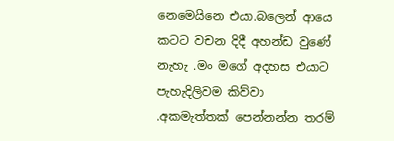නෙමෙයිනෙ එයා.බලෙන් ආයෙ කටට වචන දිදී අහන්ඩ වුණේ නැහැ .මං මගේ අදහස එයාට පැහැදිලිවම කිව්වා .අකමැත්තක් පෙන්නන්න තරම්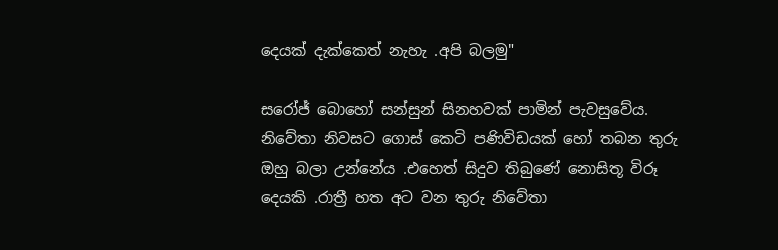දෙයක් දැක්කෙත් නැහැ .අපි බලමු"

සරෝජ් බොහෝ සන්සුන් සිනහවක් පාමින් පැවසුවේය. නිවේතා නිවසට ගොස් කෙටි පණිවිඩයක් හෝ තබන තුරු ඔහු බලා උන්නේය .එහෙත් සිදුව තිබුණේ නොසිතූ විරූ දෙයකි .රාත්‍රී හත අට වන තුරු නිවේතා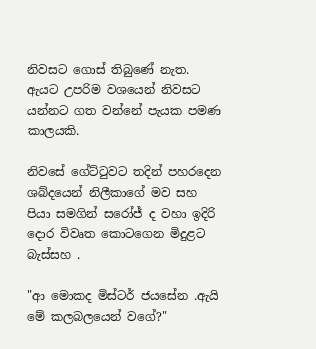නිවසට ගොස් තිබුණේ නැත. ඇයට උපරිම වශයෙන් නිවසට යන්නට ගත වන්නේ පැයක පමණ කාලයකි.

නිවසේ ගේට්ටුවට තදින් පහරදෙන ශබ්දයෙන් නිලීකාගේ මව සහ පියා සමගින් සරෝජ් ද වහා ඉදිරි දොර විවෘත කොටගෙන මිදුළට බැස්සහ .

"ආ මොකද මිස්ටර් ජයසේන .ඇයි මේ කලබලයෙන් වගේ?"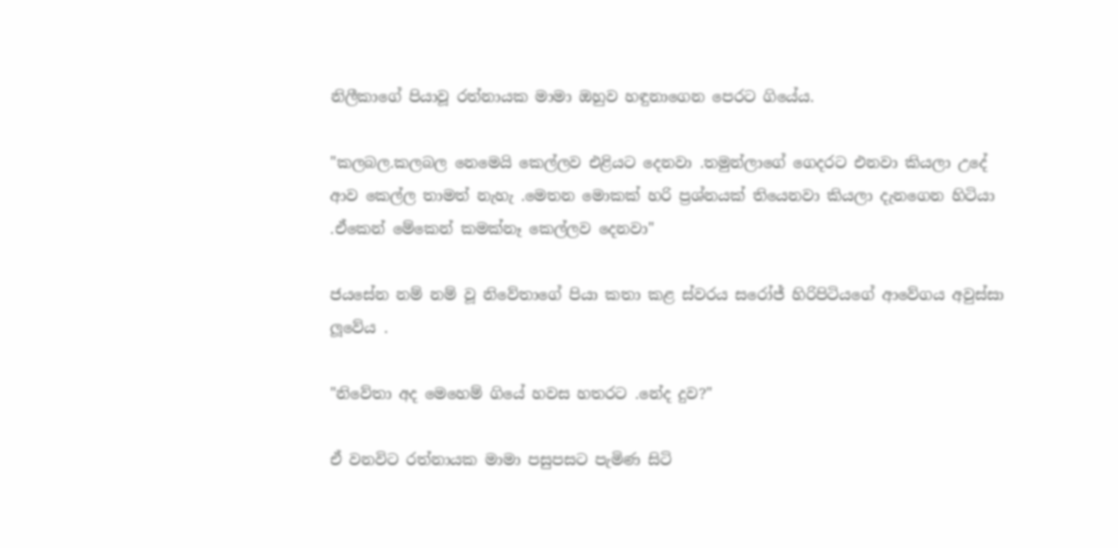නිලීකාගේ පියාවූ රත්නායක මාමා ඔහුව හඳුනාගෙන පෙරට ගියේය.

"කලබල.කලබල නෙමෙයි කෙල්ලව එළියට දෙනවා .තමුන්ලාගේ ගෙදරට එනවා කියලා උදේ ආව කෙල්ල තාමත් නැහැ .මෙතන මොකක් හරි ප්‍රශ්නයක් තියෙනවා කියලා දැනගෙන හිටියා .ඒකෙන් මේකෙන් කමක්නෑ කෙල්ලව දෙනවා"

ජයසේන නම් නම් වූ නිවේතාගේ පියා කතා කළ ස්වරය සරෝජ් හිරිපිටියගේ ආවේගය අවුස්සා ලූවේය .

"නිවේතා අද මෙහෙම් ගියේ හවස හතරට .නේද දුව?"

ඒ වනවිට රත්නායක මාමා පසුපසට පැමිණ සිටි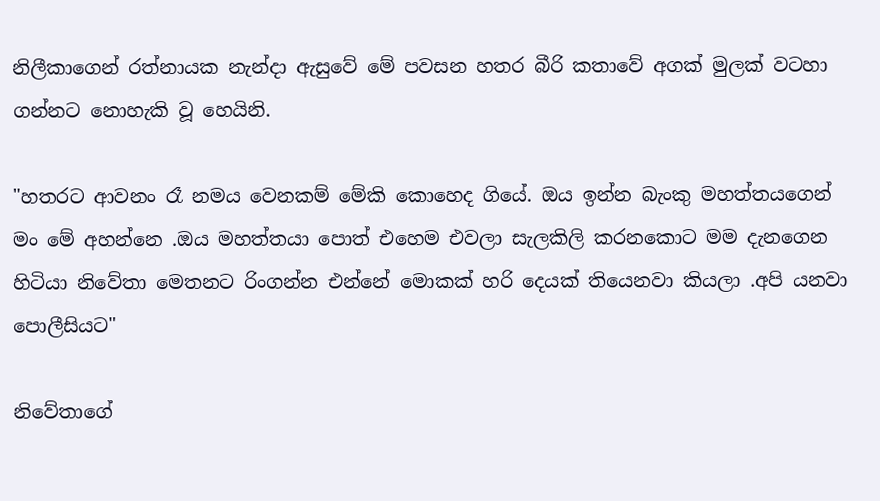නිලීකාගෙන් රත්නායක නැන්දා ඇසුවේ මේ පවසන හතර බීරි කතාවේ අගක් මුලක් වටහා ගන්නට නොහැකි වූ හෙයිනි.

"හතරට ආවනං රෑ නමය වෙනකම් මේකි කොහෙද ගියේ. ඔය ඉන්න බැංකු මහත්තයගෙන් මං මේ අහන්නෙ .ඔය මහත්තයා පොත් එහෙම එවලා සැලකිලි කරනකොට මම දැනගෙන හිටියා නිවේතා මෙතනට රිංගන්න එන්නේ මොකක් හරි දෙයක් තියෙනවා කියලා .අපි යනවා පොලීසියට"

නිවේතාගේ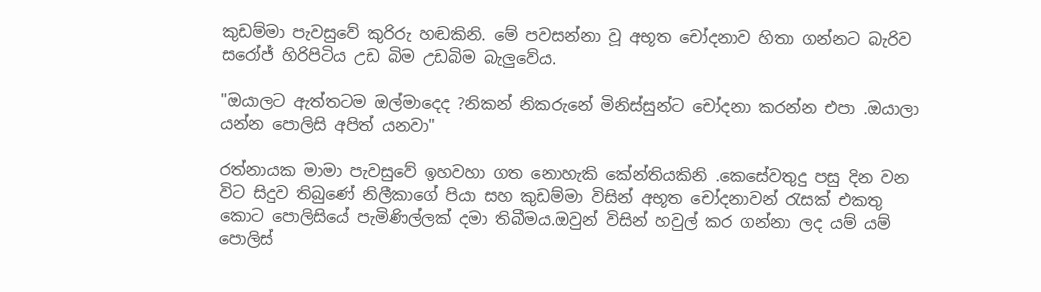කුඩම්මා පැවසුවේ කුරිරු හඬකිනි. මේ පවසන්නා වූ අභූත චෝදනාව හිතා ගන්නට බැරිව සරෝජ් හිරිපිටිය උඩ බිම උඩබිම බැලුවේය.

"ඔයාලට ඇත්තටම ඔල්මාදෙද ?නිකන් නිකරුනේ මිනිස්සුන්ට චෝදනා කරන්න එපා .ඔයාලා යන්න පොලිසි අපිත් යනවා"

රත්නායක මාමා පැවසුවේ ඉහවහා ගත නොහැකි කේන්තියකිනි .කෙසේවතුදු පසු දින වන විට සිදුව තිබුණේ නිලීකාගේ පියා සහ කුඩම්මා විසින් අභූත චෝදනාවන් රැසක් එකතු කොට පොලිසියේ පැමිණිල්ලක් දමා තිබීමය.ඔවුන් විසින් හවුල් කර ගන්නා ලද යම් යම් පොලිස්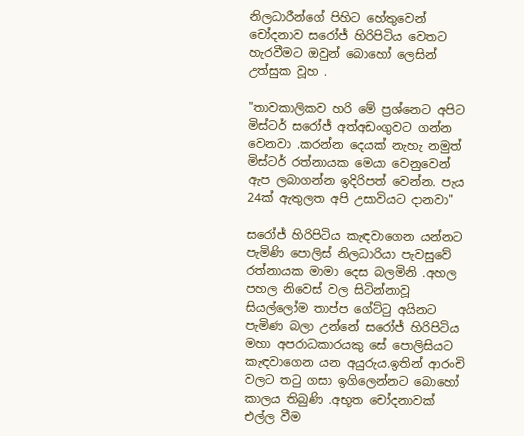නිලධාරීන්ගේ පිහිට හේතුවෙන් චෝදනාව සරෝජ් හිරිපිටිය වෙතට හැරවීමට ඔවුන් බොහෝ ලෙසින් උත්සුක වූහ .

"තාවකාලිකව හරි මේ ප්‍රශ්නෙට අපිට මිස්ටර් සරෝජ් අත්අඩංගුවට ගන්න වෙනවා .කරන්න දෙයක් නැහැ නමුත් මිස්ටර් රත්නායක මෙයා වෙනුවෙන් ඇප ලබාගන්න ඉදිරිපත් වෙන්න. පැය 24ක් ඇතුලත අපි උසාවියට දානවා"

සරෝජ් හිරිපිටිය කැඳවාගෙන යන්නට පැමිණි පොලිස් නිලධාරියා පැවසුවේ රත්නායක මාමා දෙස බලමිනි .අහල පහල නිවෙස් වල සිටින්නාවූ සියල්ලෝම තාප්ප ගේට්ටු අයිනට පැමිණ බලා උන්නේ සරෝජ් හිරිපිටිය මහා අපරාධකාරයකු සේ පොලිසියට කැඳවාගෙන යන අයුරුය.ඉතින් ආරංචි වලට තටු ගසා ඉගිලෙන්නට බොහෝ කාලය තිබුණි .අභූත චෝදනාවක් එල්ල වීම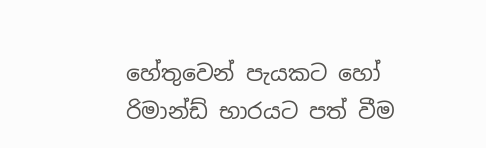හේතුවෙන් පැයකට හෝ රිමාන්ඩ් භාරයට පත් වීම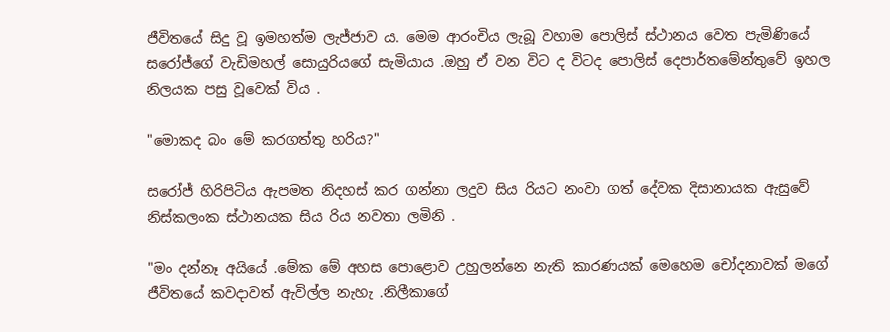ජීවිතයේ සිදු වූ ඉමහත්ම ලැජ්ජාව ය. මෙම ආරංචිය ලැබූ වහාම පොලිස් ස්ථානය වෙත පැමිණියේ සරෝජ්ගේ වැඩිමහල් සොයුරියගේ සැමියාය .ඔහු ඒ වන විට ද විටද පොලිස් දෙපාර්තමේන්තුවේ ඉහල නිලයක පසු වූවෙක් විය .

"මොකද බං මේ කරගත්තු හරිය?"

සරෝජ් හිරිපිටිය ඇපමත නිදහස් කර ගන්නා ලදුව සිය රියට නංවා ගත් දේවක දිසානායක ඇසුවේ නිස්කලංක ස්ථානයක සිය රිය නවතා ලමිනි .

"මං දන්නෑ අයියේ .මේක මේ අහස පොළොව උහුලන්නෙ නැති කාරණයක් මෙහෙම චෝදනාවක් මගේ ජීවිතයේ කවදාවත් ඇවිල්ල නැහැ .නිලීකාගේ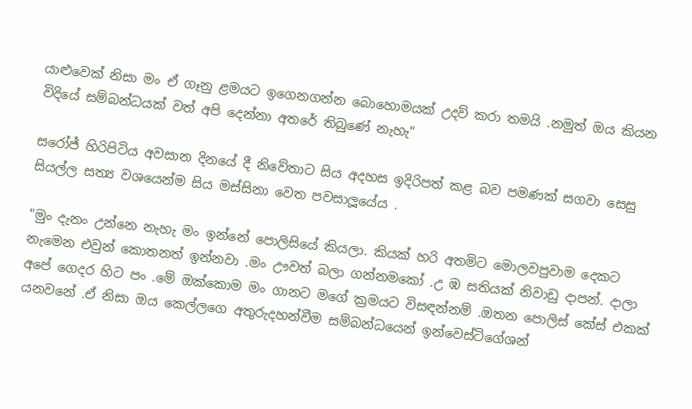යාළුවෙක් නිසා මං ඒ ගෑනු ළමයට ඉගෙනගන්න බොහොමයක් උදව් කරා තමයි .නමුත් ඔය කියන විදියේ සම්බන්ධයක් වත් අපි දෙන්නා අතරේ තිබුණේ නැහැ"

සරෝජ් හිරිපිටිය අවසාන දිනයේ දී නිවේතාට සිය අදහස ඉදිරිපත් කළ බව පමණක් සගවා සෙසු සියල්ල සත්‍ය වශයෙන්ම සිය මස්සිනා වෙත පවසාලූයේය .

"මුං දැනං උන්නෙ නැහැ මං ඉන්නේ පොලිසියේ කියලා. කියක් හරි අතමිට මොලවපුවාම දෙකට නැමෙන එවුන් කොතනත් ඉන්නවා .මං ඌවත් බලා ගන්නමකෝ .උ ඹ සතියක් නිවාඩු දාපන්. දාලා අපේ ගෙදර හිට පං .මේ ඔක්කොම මං ගානට මගේ ක්‍රමයට විසඳන්නම් .ඔතන පොලිස් කේස් එකක් යනවනේ .ඒ නිසා ඔය කෙල්ලගෙ අතුරුදහන්වීම සම්බන්ධයෙන් ඉන්වෙස්ටිගේශන්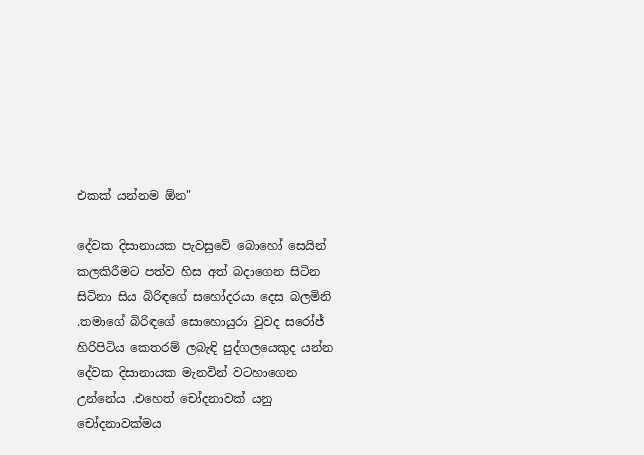එකක් යන්නම ඕන"

දේවක දිසානායක පැවසුවේ බොහෝ සෙයින් කලකිරීමට පත්ව හිස අත් බදාගෙන සිටින සිටිනා සිය බිරිඳගේ සහෝදරයා දෙස බලමිනි .තමාගේ බිරිඳගේ සොහොයුරා වුවද සරෝජ් හිරිපිටිය කෙතරම් ලබැඳි පුද්ගලයෙකුද යන්න දේවක දිසානායක මැනවින් වටහාගෙන උන්නේය .එහෙත් චෝදනාවක් යනු චෝදනාවක්මය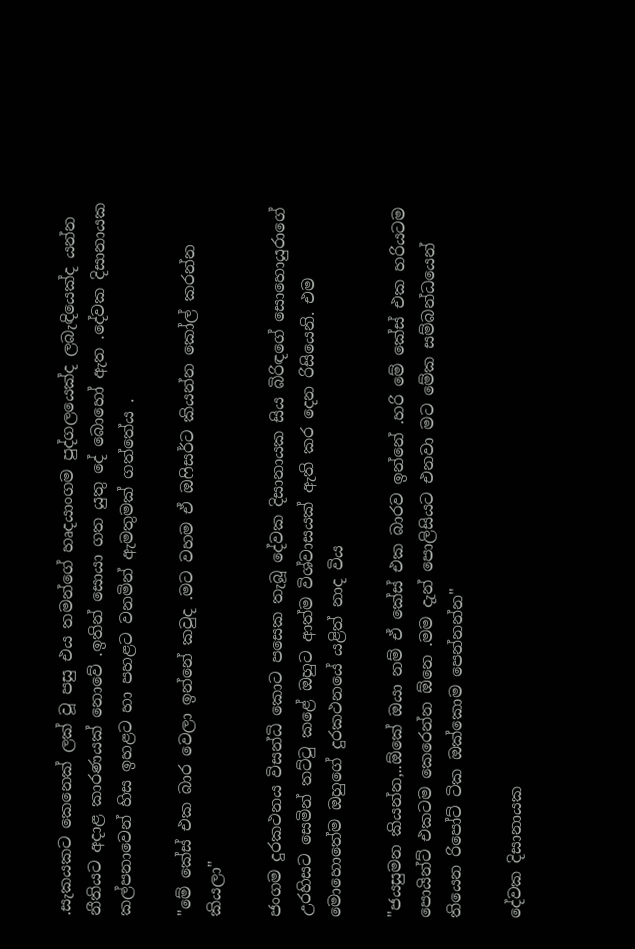.සැකයකට කෙනෙක් ලක් වූ පසු එය තමන්ගේ හෘදයාංගම පුද්ගලයෙක්ද ලබැඳියෙක්ද යන්න නීතියට අදාළ කාරණයක් නොවේ .ඉතින් සොයා ගත යුතු දේ බොහෝ ඇත .දේවක දිසානායක කල්පනාවෙන් හිස ඉහළට හා පහළට වනමින් ඇමතුමක් ගත්තේය .

"මේ කේස් එක බාර වෙලා ඉන්නේ කවුද .මට වහම ඒ ඔෆිසර්ට කියන්න කෝල් කරන්න කියලා"

ජංගම දුරකථනය විසන්ධි කොට පසෙක තැබූ දේවක දිසානායක සිය බිරිඳගේ සොහොයුරාගේ උරහිසට සෙමින් තට්ටු කළේ ඔහුට ආත්ම විශ්වාසයක් ඇති කර දෙන රිසියෙනි. එම මොහොතේම ඔහුගේ දුරකථනයේ යළිත් නාද විය

"ජයසුමන කියන්න,..ඕකේ ඔයා නම් ඒ කේස් එක බාරව ඉන්නේ .හරි මේ කේස් එක හරියටම පොයින්ට් එකටම කෙරෙන්න ඕනෙ .මම දැන් පොලිසියට එනවා මට මේක සම්බන්ධයෙන් තියෙන රිපෝට් ටික ඔක්කොම පෙන්නන්න"

දේවක දිසානායක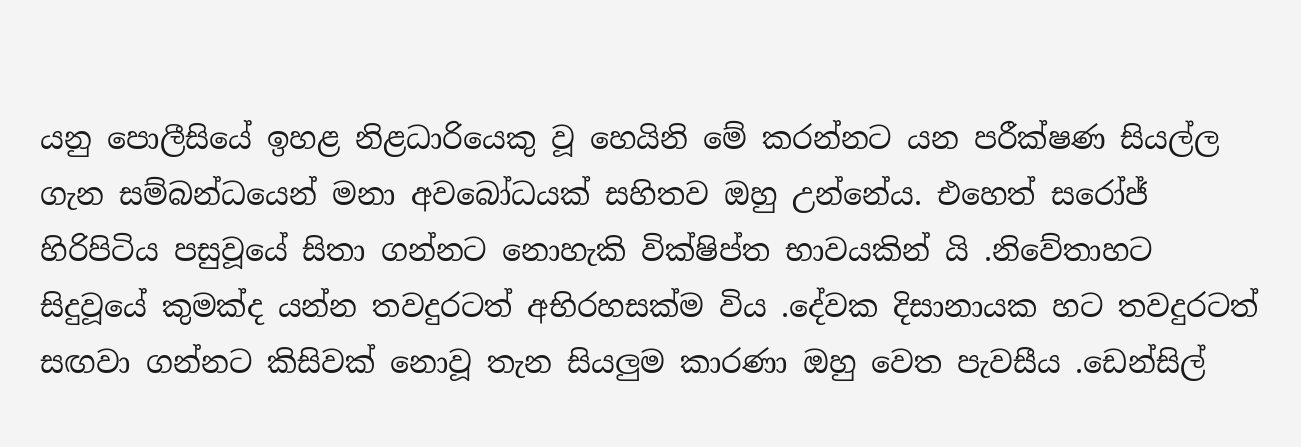යනු පොලීසියේ ඉහළ නිළධාරියෙකු වූ හෙයිනි මේ කරන්නට යන පරීක්ෂණ සියල්ල ගැන සම්බන්ධයෙන් මනා අවබෝධයක් සහිතව ඔහු උන්නේය. එහෙත් සරෝජ් හිරිපිටිය පසුවූයේ සිතා ගන්නට නොහැකි වික්ෂිප්ත භාවයකින් යි .නිවේතාහට සිදුවූයේ කුමක්ද යන්න තවදුරටත් අභිරහසක්ම විය .දේවක දිසානායක හට තවදුරටත් සඟවා ගන්නට කිසිවක් නොවූ තැන සියලුම කාරණා ඔහු වෙත පැවසීය .ඩෙන්සිල්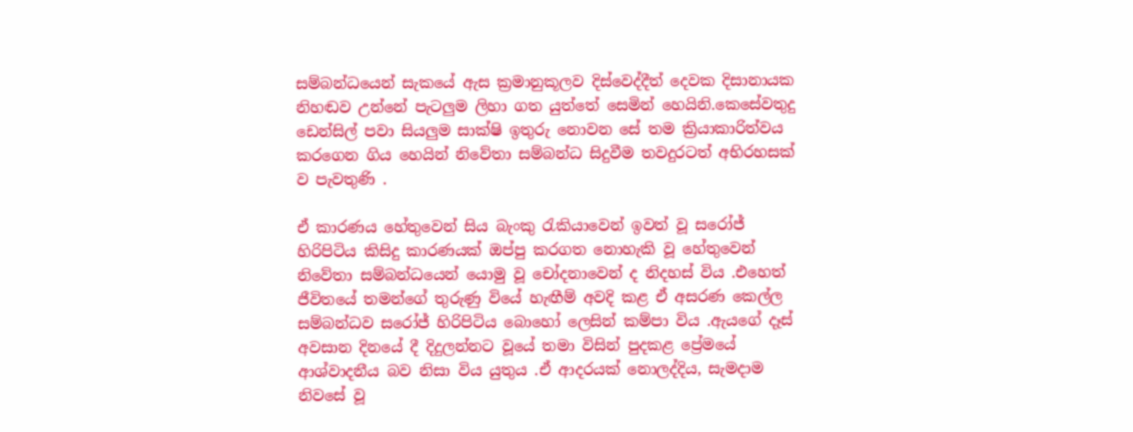සම්බන්ධයෙන් සැකයේ ඇස ක්‍රමානුකූලව දිස්වෙද්දීත් දෙවක දිසානායක නිහඬව උන්නේ පැටලුම ලිහා ගත යුත්තේ සෙමින් හෙයිනි.කෙසේවතුදු ඩෙන්සිල් පවා සියලුම සාක්ෂි ඉතුරු නොවන සේ තම ක්‍රියාකාරිත්වය කරගෙන ගිය හෙයින් නිවේතා සම්බන්ධ සිදුවීම තවදුරටත් අභිරහසක් ව පැවතුණි .

ඒ කාරණය හේතුවෙන් සිය බැංකු රැකියාවෙන් ඉවත් වූ සරෝජ් හිරිපිටිය කිසිදු කාරණයක් ඔප්පු කරගත නොහැකි වූ හේතුවෙන් නිවේතා සම්බන්ධයෙන් යොමු වූ චෝදනාවෙන් ද නිදහස් විය .එහෙත් ජීවිතයේ තමන්ගේ තුරුණු වියේ හැඟීම් අවදි කළ ඒ අසරණ කෙල්ල සම්බන්ධව සරෝජ් හිරිපිටිය බොහෝ ලෙසින් කම්පා විය .ඇයගේ දෑස් අවසාන දිනයේ දී දිදුලන්නට වූයේ තමා විසින් පුදකළ ප්‍රේමයේ ආශ්වාදනීය බව නිසා විය යුතුය .ඒ ආදරයක් නොලද්දිය, සැමදාම නිවසේ වූ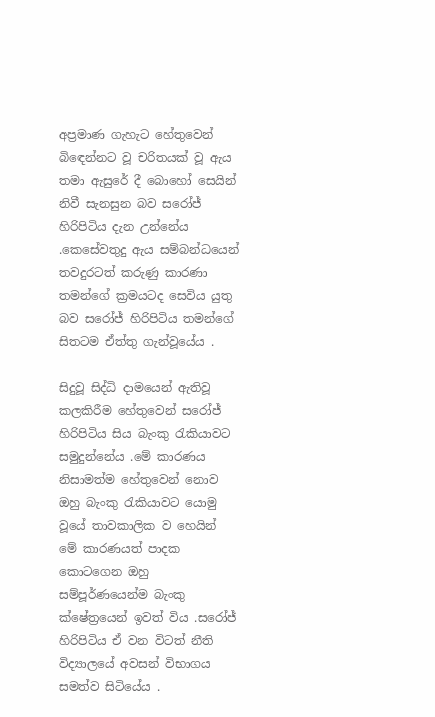අප්‍රමාණ ගැහැට හේතුවෙන් බිඳෙන්නට වූ චරිතයක් වූ ඇය තමා ඇසුරේ දී බොහෝ සෙයින් නිවී සැනසුන බව සරෝජ් හිරිපිටිය දැන උන්නේය .කෙසේවතුදු ඇය සම්බන්ධයෙන් තවදුරටත් කරුණු කාරණා තමන්ගේ ක්‍රමයටද සෙවිය යුතු බව සරෝජ් හිරිපිටිය තමන්ගේ සිතටම ඒත්තු ගැන්වූයේය .

සිදුවූ සිද්ධි දාමයෙන් ඇතිවූ කලකිරීම හේතුවෙන් සරෝජ් හිරිපිටිය සිය බැංකු රැකියාවට සමුදුන්නේය .මේ කාරණය නිසාමත්ම හේතුවෙන් නොව ඔහු බැංකු රැකියාවට යොමු වූයේ තාවකාලික ව හෙයින් මේ කාරණයත් පාදක කොටගෙන ඔහු සම්පූර්ණයෙන්ම බැංකු ක්ෂේත්‍රයෙන් ඉවත් විය .සරෝජ් හිරිපිටිය ඒ වන විටත් නීති විද්‍යාලයේ අවසන් විභාගය සමත්ව සිටියේය .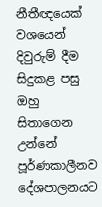නීතීඥයෙක් වශයෙන් දිවුරුම් දීම සිදුකළ පසු ඔහු සිතාගෙන උන්නේ පූර්ණකාලීනව දේශපාලනයට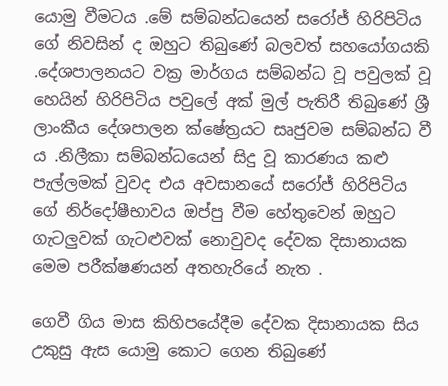යොමු වීමටය .මේ සම්බන්ධයෙන් සරෝජ් හිරිපිටිය ගේ නිවසින් ද ඔහුට තිබුණේ බලවත් සහයෝගයකි .දේශපාලනයට වක්‍ර මාර්ගය සම්බන්ධ වූ පවුලක් වූ හෙයින් හිරිපිටිය පවුලේ අක් මුල් පැතිරී තිබුණේ ශ්‍රී ලාංකීය දේශපාලන ක්ෂේත්‍රයට සෘජුවම සම්බන්ධ වී ය .නිලීකා සම්බන්ධයෙන් සිදු වූ කාරණය කළු පැල්ලමක් වුවද එය අවසානයේ සරෝජ් හිරිපිටිය ගේ නිර්දෝෂීභාවය ඔප්පු වීම හේතුවෙන් ඔහුට ගැටලුවක් ගැටළුවක් නොවුවද දේවක දිසානායක මෙම පරීක්ෂණයන් අතහැරියේ නැත .

ගෙවී ගිය මාස කිහිපයේදීම දේවක දිසානායක සිය උකුසු ඇස යොමු කොට ගෙන තිබුණේ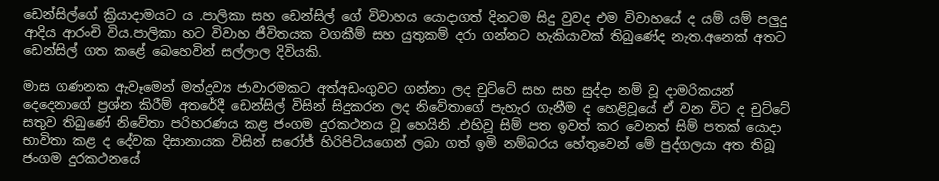ඩෙන්සිල්ගේ ක්‍රියාදාමයට ය .පාලිකා සහ ඩෙන්සිල් ගේ විවාහය යොදාගත් දිනටම සිදු වුවද එම විවාහයේ ද යම් යම් පලුදු ආදිය ආරංචි විය.පාලිකා හට විවාහ ජීවිතයක වගකීම් සහ යුතුකම් දරා ගන්නට හැකියාවක් තිබුණේද නැත.අනෙක් අතට ඩෙන්සිල් ගත කළේ බෙහෙවින් සල්ලාල දිවියකි.

මාස ගණනක ඇවෑමෙන් මත්ද්‍රව්‍ය ජාවාරමකට අත්අඩංගුවට ගන්නා ලද චුට්ටේ සහ සහ සුද්දා නම් වූ දාමරිකයන් දෙදෙනාගේ ප්‍රශ්න කිරීම් අතරේදී ඩෙන්සිල් විසින් සිදුකරන ලද නිවේතාගේ පැහැර ගැනීම ද හෙළිවූයේ ඒ වන විට ද චුට්ටේ සතුව තිබුණේ නිවේතා පරිහරණය කළ ජංගම දුරකථනය වූ හෙයිනි .එහිවූ සිම් පත ඉවත් කර වෙනත් සිම් පතක් යොදා භාවිතා කළ ද දේවක දිසානායක විසින් සරෝජ් හිරිපිටියගෙන් ලබා ගත් ඉමි නම්බරය හේතුවෙන් මේ පුද්ගලයා අත තිබූ ජංගම දුරකථනයේ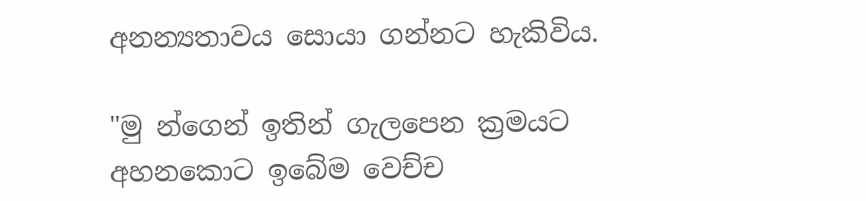අනන්‍යතාවය සොයා ගන්නට හැකිවිය.

"මු න්ගෙන් ඉතින් ගැලපෙන ක්‍රමයට අහනකොට ඉබේම වෙච්ච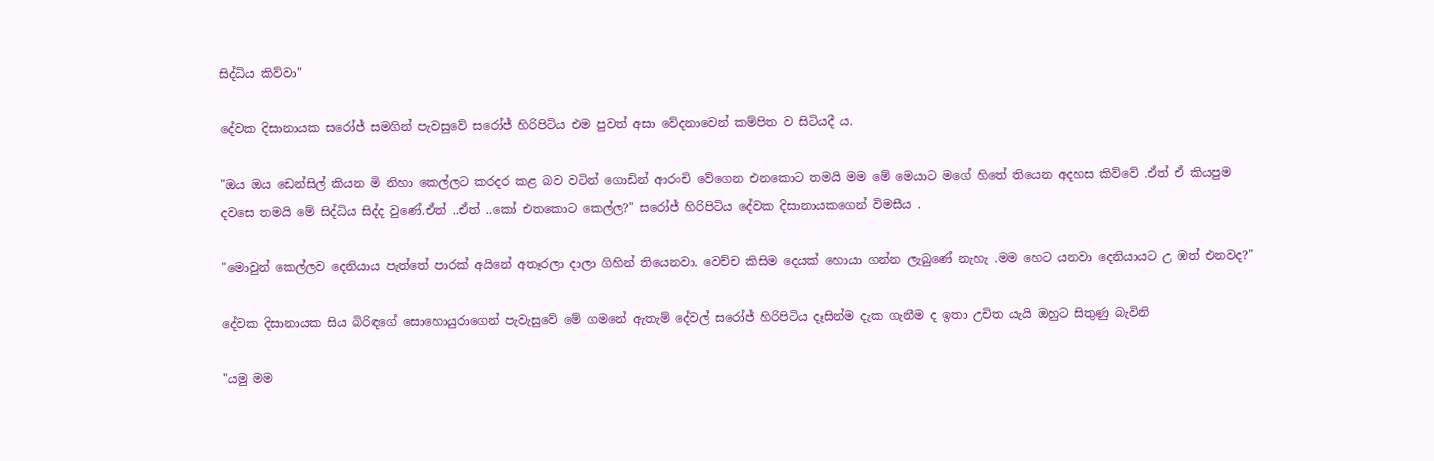සිද්ධිය කිව්වා"

දේවක දිසානායක සරෝජ් සමගින් පැවසුවේ සරෝජ් හිරිපිටිය එම පුවත් අසා වේදනාවෙන් කම්පිත ව සිටියදී ය.

"ඔය ඔය ඩෙන්සිල් කියන මි නිහා කෙල්ලට කරදර කළ බව වටින් ගොඩින් ආරංචි වේගෙන එනකොට තමයි මම මේ මෙයාට මගේ හිතේ තියෙන අදහස කිව්වේ .ඒත් ඒ කියපුම දවසෙ තමයි මේ සිද්ධිය සිද්ද වුණේ.ඒත් ..ඒත් ..කෝ එතකොට කෙල්ල?" සරෝජ් හිරිපිටිය දේවක දිසානායකගෙන් විමසීය .

"මොවුන් කෙල්ලව දෙනියාය පැත්තේ පාරක් අයිනේ අතෑරලා දාලා ගිහින් තියෙනවා. වෙච්ච කිසිම දෙයක් හොයා ගන්න ලැබුණේ නැහැ .මම හෙට යනවා දෙනියායට උ ඹත් එනවද?"

දේවක දිසානායක සිය බිරිඳගේ සොහොයුරාගෙන් පැවැසුවේ මේ ගමනේ ඇතැම් දේවල් සරෝජ් හිරිපිටිය දෑසින්ම දැක ගැනීම ද ඉතා උචිත යැයි ඔහුට සිතුණු බැවිනි

"යමු මම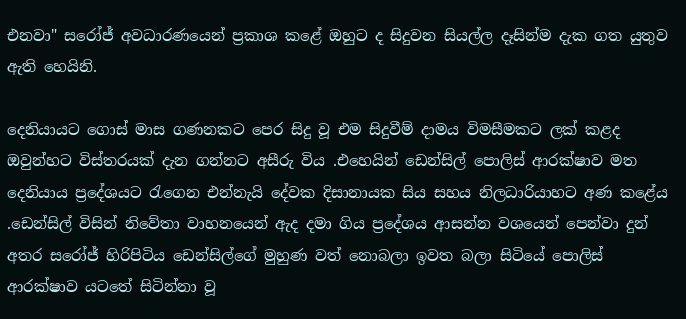එනවා" සරෝජ් අවධාරණයෙන් ප්‍රකාශ කළේ ඔහුට ද සිදුවන සියල්ල දෑසින්ම දැක ගත යුතුව ඇති හෙයිනි.

දෙනියායට ගොස් මාස ගණනකට පෙර සිදු වූ එම සිදුවීම් දාමය විමසීමකට ලක් කළද ඔවුන්හට විස්තරයක් දැන ගන්නට අසීරු විය .එහෙයින් ඩෙන්සිල් පොලිස් ආරක්ෂාව මත දෙනියාය ප්‍රදේශයට රැගෙන එන්නැයි දේවක දිසානායක සිය සහය නිලධාරියාහට අණ කළේය .ඩෙන්සිල් විසින් නිවේතා වාහනයෙන් ඇද දමා ගිය ප්‍රදේශය ආසන්න වශයෙන් පෙන්වා දුන් අතර සරෝජ් හිරිපිටිය ඩෙන්සිල්ගේ මුහුණ වත් නොබලා ඉවත බලා සිටියේ පොලිස් ආරක්ෂාව යටතේ සිටින්නා වූ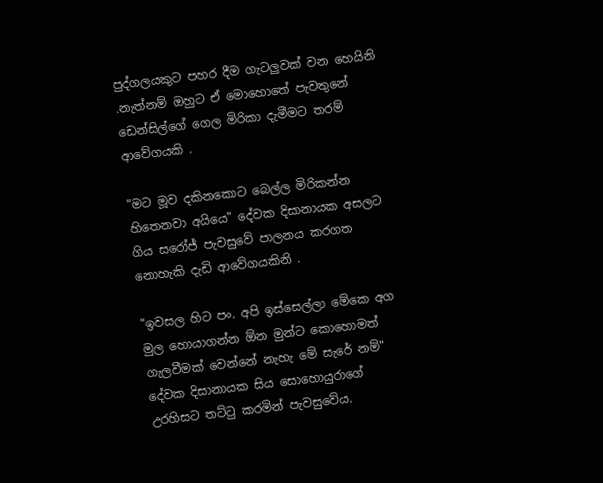පුද්ගලයකුට පහර දීම ගැටලුවක් වන හෙයිනි .නැත්නම් ඔහුට ඒ මොහොතේ පැවතුනේ ඩෙන්සිල්ගේ ගෙල මිරිකා දැමීමට තරම් ආවේගයකි .

"මට මූව දකිනකොට බෙල්ල මිරිකන්න හිතෙනවා අයියෙ" දේවක දිසානායක අසලට ගිය සරෝජ් පැවසුවේ පාලනය කරගත නොහැකි දැඩි ආවේගයකිනි .

"ඉවසල හිට පං. අපි ඉස්සෙල්ලා මේකෙ අග මුල හොයාගන්න ඕන මුන්ට කොහොමත් ගැලවීමක් වෙන්නේ නැහැ මේ සැරේ නම්"  දේවක දිසානායක සිය සොහොයුරාගේ උරහිසට තට්ටු කරමින් පැවසුවේය.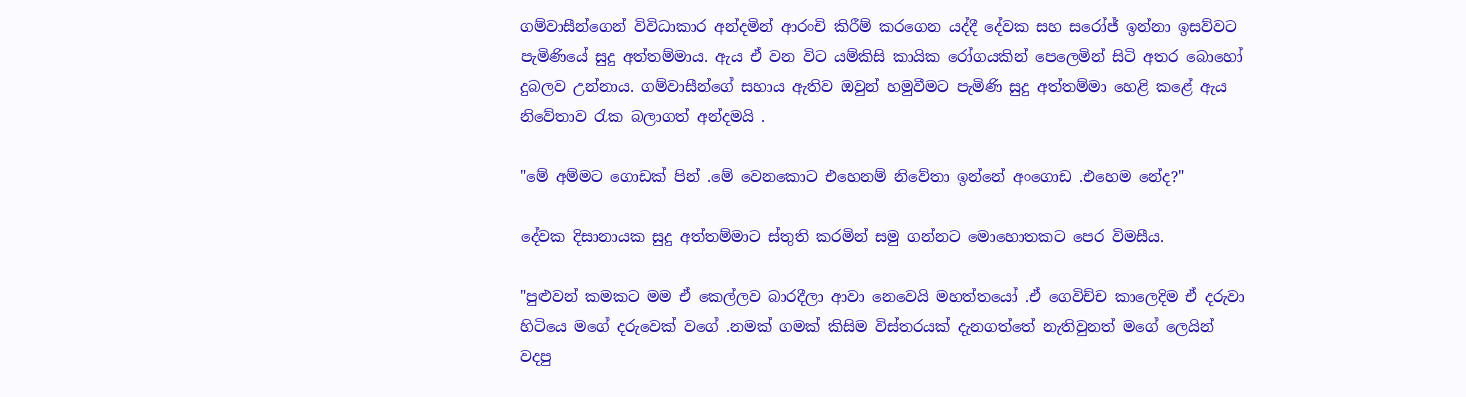ගම්වාසීන්ගෙන් විවිධාකාර අන්දමින් ආරංචි කිරීම් කරගෙන යද්දී දේවක සහ සරෝජ් ඉන්නා ඉසව්වට පැමිණියේ සුදු අත්තම්මාය. ඇය ඒ වන විට යම්කිසි කායික රෝගයකින් පෙලෙමින් සිටි අතර බොහෝ දුබලව උන්නාය. ගම්වාසීන්ගේ සහාය ඇතිව ඔවුන් හමුවීමට පැමිණි සුදු අත්තම්මා හෙළි කළේ ඇය නිවේතාව රැක බලාගත් අන්දමයි .

"මේ අම්මට ගොඩක් පින් .මේ වෙනකොට එහෙනම් නිවේතා ඉන්නේ අංගොඩ .එහෙම නේද?"

දේවක දිසානායක සුදු අත්තම්මාට ස්තුති කරමින් සමු ගන්නට මොහොතකට පෙර විමසීය.

"පුළුවන් කමකට මම ඒ කෙල්ලව බාරදීලා ආවා නෙවෙයි මහත්තයෝ .ඒ ගෙවිච්ච කාලෙදිම ඒ දරුවා හිටියෙ මගේ දරුවෙක් වගේ .නමක් ගමක් කිසිම විස්තරයක් දැනගත්තේ නැතිවුනත් මගේ ලෙයින් වදපු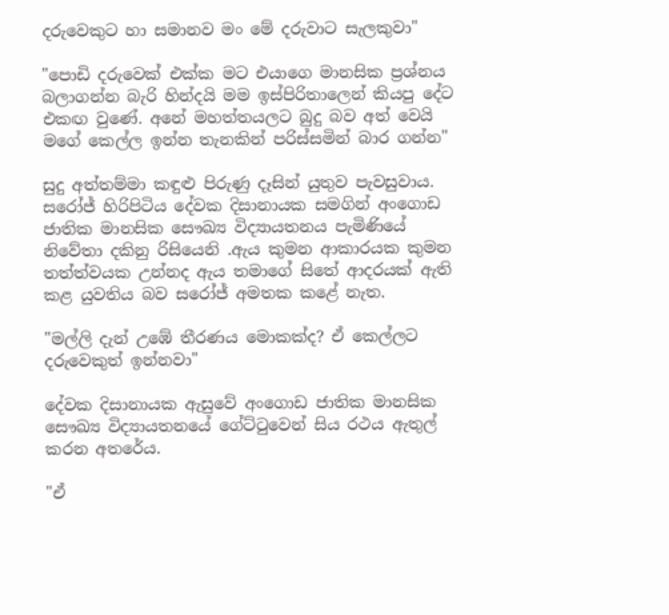දරුවෙකුට හා සමානව මං මේ දරුවාට සැලකුවා"

"පොඩි දරුවෙක් එක්ක මට එයාගෙ මානසික ප්‍රශ්නය බලාගන්න බැරි හින්දයි මම ඉස්පිරිතාලෙන් කියපු දේට එකඟ වුණේ. අනේ මහත්තයලට බුදු බව අත් වෙයි මගේ කෙල්ල ඉන්න තැනකින් පරිස්සමින් බාර ගන්න"

සුදු අත්තම්මා කඳුළු පිරුණු දෑසින් යුතුව පැවසුවාය. සරෝජ් හිරිපිටිය දේවක දිසානායක සමගින් අංගොඩ ජාතික මානසික සෞඛ්‍ය විද්‍යායතනය පැමිණියේ නිවේතා දකිනු රිසියෙනි .ඇය කුමන ආකාරයක කුමන තත්ත්වයක උන්නද ඇය තමාගේ සිතේ ආදරයක් ඇති කළ යුවතිය බව සරෝජ් අමතක කළේ නැත.

"මල්ලි දැන් උඹේ තීරණය මොකක්ද? ඒ කෙල්ලට දරුවෙකුත් ඉන්නවා"

දේවක දිසානායක ඇසුවේ අංගොඩ ජාතික මානසික සෞඛ්‍ය විද්‍යායතනයේ ගේට්ටුවෙන් සිය රථය ඇතුල් කරන අතරේය.

"ඒ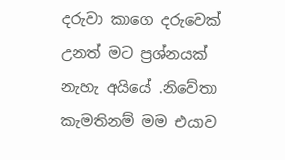දරුවා කාගෙ දරුවෙක් උනත් මට ප්‍රශ්නයක් නැහැ අයියේ .නිවේතා කැමතිනම් මම එයාව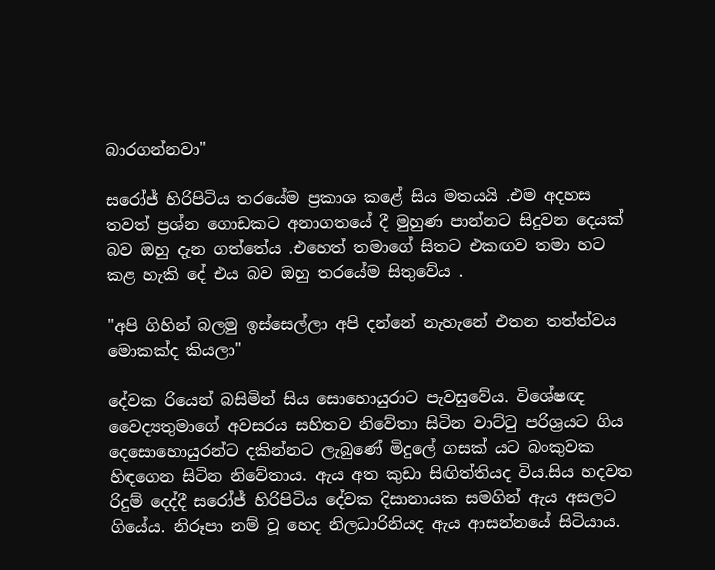බාරගන්නවා"

සරෝජ් හිරිපිටිය තරයේම ප්‍රකාශ කළේ සිය මතයයි .එම අදහස තවත් ප්‍රශ්න ගොඩකට අනාගතයේ දී මුහුණ පාන්නට සිදුවන දෙයක් බව ඔහු දැන ගත්තේය .එහෙත් තමාගේ සිතට එකඟව තමා හට කළ හැකි දේ එය බව ඔහු තරයේම සිතුවේය .

"අපි ගිහින් බලමු ඉස්සෙල්ලා අපි දන්නේ නැහැනේ එතන තත්ත්වය මොකක්ද කියලා"

දේවක රියෙන් බසිමින් සිය සොහොයුරාට පැවසුවේය. විශේෂඥ වෛද්‍යතුමාගේ අවසරය සහිතව නිවේතා සිටින වාට්ටු පරිශ්‍රයට ගිය දෙසොහොයුරන්ට දකින්නට ලැබුණේ මිදුලේ ගසක් යට බංකුවක හිඳගෙන සිටින නිවේතාය. ඇය අත කුඩා සිඟිත්තියද විය.සිය හදවත රිදුම් දෙද්දී සරෝජ් හිරිපිටිය දේවක දිසානායක සමගින් ඇය අසලට ගියේය. නිරූපා නම් වූ හෙද නිලධාරිනියද ඇය ආසන්නයේ සිටියාය.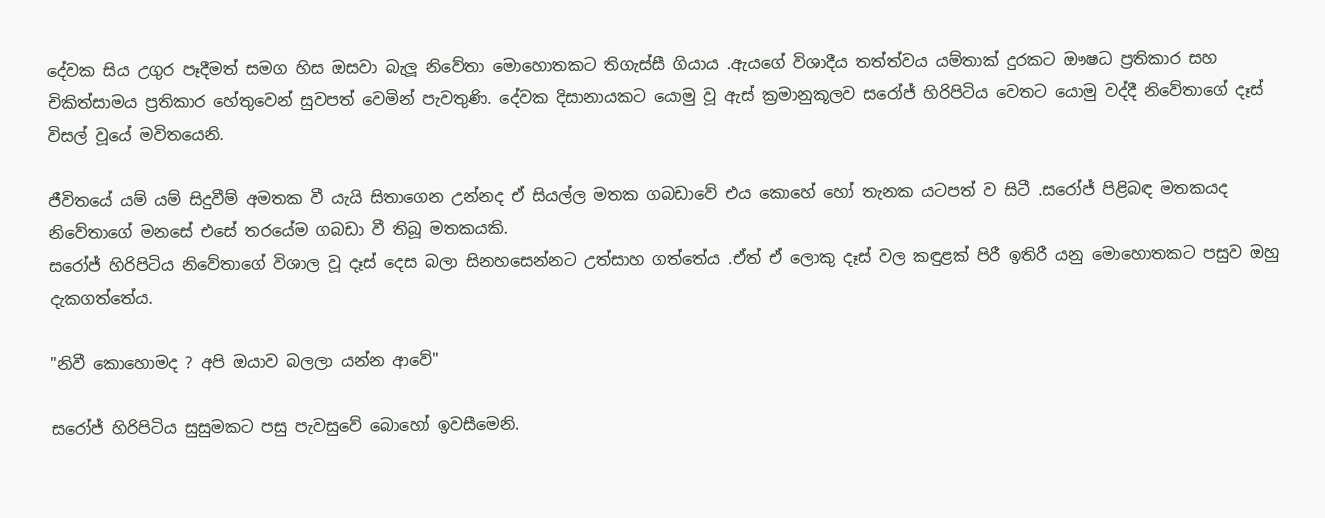දේවක සිය උගුර පෑදීමත් සමග හිස ඔසවා බැලූ නිවේතා මොහොතකට තිගැස්සී ගියාය .ඇයගේ විශාදීය තත්ත්වය යම්තාක් දුරකට ඖෂධ ප්‍රතිකාර සහ චිකිත්සාමය ප්‍රතිකාර හේතුවෙන් සුවපත් වෙමින් පැවතුණි. දේවක දිසානායකට යොමු වූ ඇස් ක්‍රමානුකූලව සරෝජ් හිරිපිටිය වෙතට යොමු වද්දී නිවේතාගේ දෑස් විසල් වූයේ මවිතයෙනි.

ජීවිතයේ යම් යම් සිදුවීම් අමතක වී යැයි සිතාගෙන උන්නද ඒ සියල්ල මතක ගබඩාවේ එය කොහේ හෝ තැනක යටපත් ව සිටී .සරෝජ් පිළිබඳ මතකයද නිවේතාගේ මනසේ එසේ තරයේම ගබඩා වී තිබූ මතකයකි.
සරෝජ් හිරිපිටිය නිවේතාගේ විශාල වූ දෑස් දෙස බලා සිනහසෙන්නට උත්සාහ ගත්තේය .ඒත් ඒ ලොකු දෑස් වල කඳුළක් පිරී ඉතිරී යනු මොහොතකට පසුව ඔහු දැකගත්තේය.

"නිවී කොහොමද ? අපි ඔයාව බලලා යන්න ආවේ"

සරෝජ් හිරිපිටිය සුසුමකට පසු පැවසුවේ බොහෝ ඉවසීමෙනි.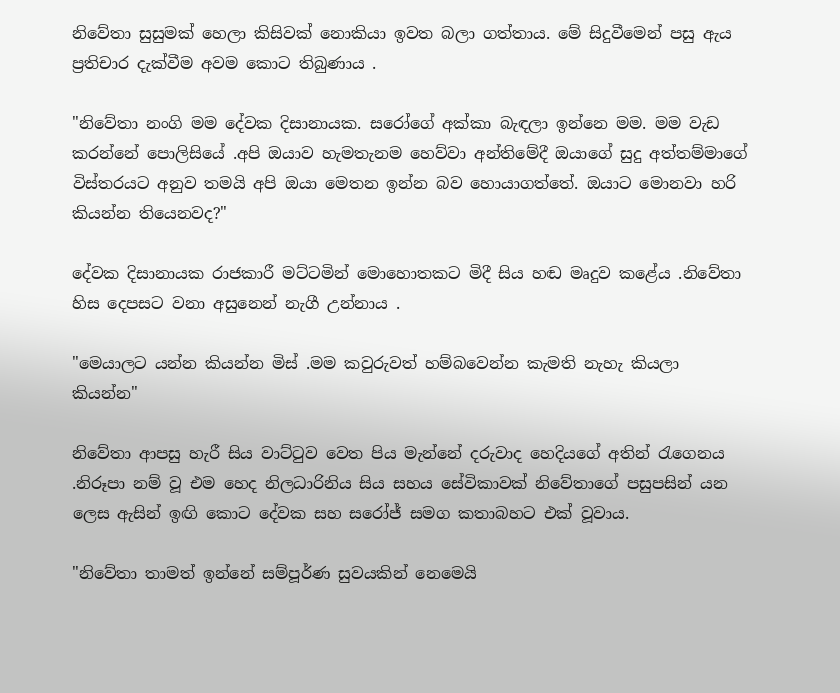නිවේතා සුසුමක් හෙලා කිසිවක් නොකියා ඉවත බලා ගත්තාය. මේ සිදුවීමෙන් පසු ඇය ප්‍රතිචාර දැක්වීම අවම කොට තිබුණාය .

"නිවේතා නංගි මම දේවක දිසානායක. සරෝගේ අක්කා බැඳලා ඉන්නෙ මම. මම වැඩ කරන්නේ පොලිසියේ .අපි ඔයාව හැමතැනම හෙව්වා අන්තිමේදී ඔයාගේ සුදු අත්තම්මාගේ විස්තරයට අනුව තමයි අපි ඔයා මෙතන ඉන්න බව හොයාගත්තේ. ඔයාට මොනවා හරි කියන්න තියෙනවද?"

දේවක දිසානායක රාජකාරී මට්ටමින් මොහොතකට මිදී සිය හඬ මෘදුව කළේය .නිවේතා හිස දෙපසට වනා අසුනෙන් නැගී උන්නාය .

"මෙයාලට යන්න කියන්න මිස් .මම කවුරුවත් හම්බවෙන්න කැමති නැහැ කියලා කියන්න"

නිවේතා ආපසු හැරී සිය වාට්ටුව වෙත පිය මැන්නේ දරුවාද හෙදියගේ අතින් රැගෙනය .නිරූපා නම් වූ එම හෙද නිලධාරිනිය සිය සහය සේවිකාවක් නිවේතාගේ පසුපසින් යන ලෙස ඇසින් ඉඟි කොට දේවක සහ සරෝජ් සමග කතාබහට එක් වූවාය.

"නිවේතා තාමත් ඉන්නේ සම්පූර්ණ සුවයකින් නෙමෙයි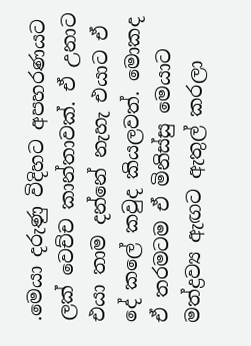.මෙයා දරුණු විදිහට අපහරණයට ලක් වෙච්ච කාන්තාවක්. ඒ උනාට එයා තාම දන්නේ නැහැ එයාට ඒ දේ කලේ කවුද කියලවත්. මොකද ඒ තරමටම ඒ මිනිස්සු මෙයාට මත්ද්‍රව්‍ය ඇඟට ඇතුල් කරලා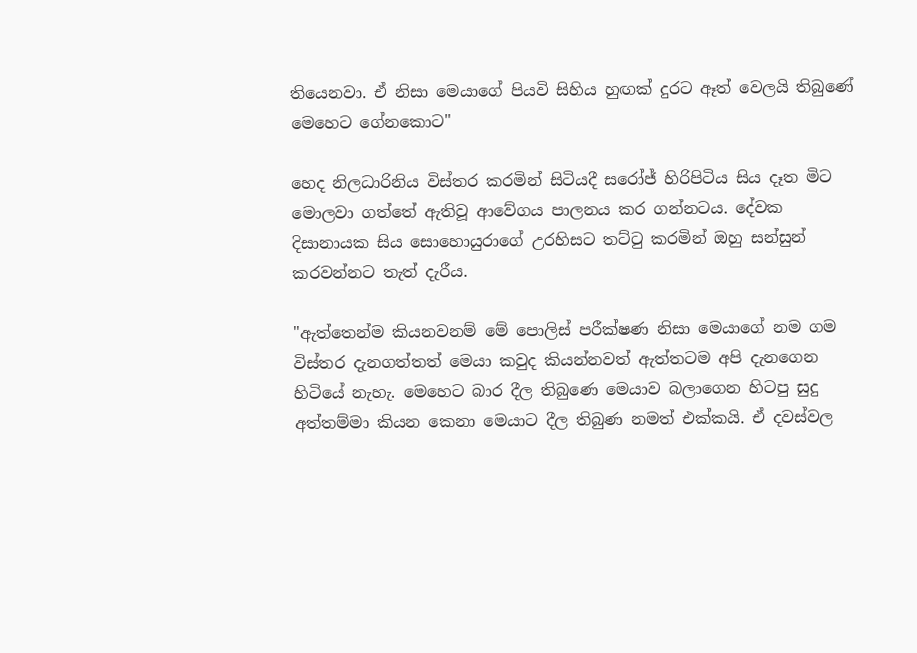තියෙනවා. ඒ නිසා මෙයාගේ පියවි සිහිය හුඟක් දුරට ඈත් වෙලයි තිබුණේ මෙහෙට ගේනකොට"

හෙද නිලධාරිනිය විස්තර කරමින් සිටියදී සරෝජ් හිරිපිටිය සිය දෑත මිට මොලවා ගත්තේ ඇතිවූ ආවේගය පාලනය කර ගන්නටය. දේවක දිසානායක සිය සොහොයුරාගේ උරහිසට තට්ටු කරමින් ඔහු සන්සුන් කරවන්නට තැත් දැරීය.

"ඇත්තෙන්ම කියනවනම් මේ පොලිස් පරීක්ෂණ නිසා මෙයාගේ නම ගම විස්තර දැනගත්තත් මෙයා කවුද කියන්නවත් ඇත්තටම අපි දැනගෙන හිටියේ නැහැ. මෙහෙට බාර දීල තිබුණෙ මෙයාව බලාගෙන හිටපු සුදු අත්තම්මා කියන කෙනා මෙයාට දීල තිබුණ නමත් එක්කයි. ඒ දවස්වල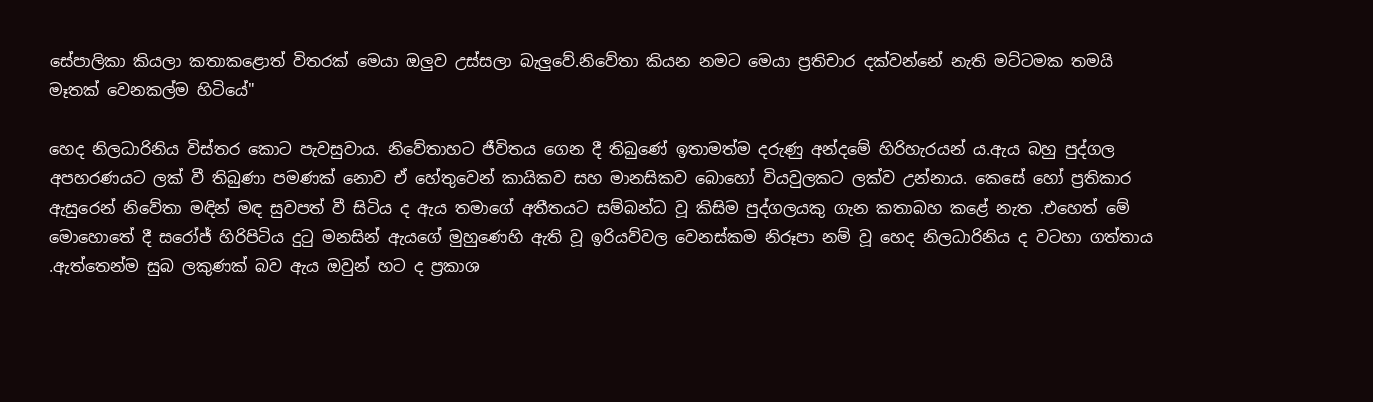සේපාලිකා කියලා කතාකළොත් විතරක් මෙයා ඔලුව උස්සලා බැලුවේ.නිවේතා කියන නමට මෙයා ප්‍රතිචාර දක්වන්නේ නැති මට්ටමක තමයි මෑතක් වෙනකල්ම හිටියේ"

හෙද නිලධාරිනිය විස්තර කොට පැවසුවාය. නිවේතාහට ජීවිතය ගෙන දී තිබුණේ ඉතාමත්ම දරුණු අන්දමේ හිරිහැරයන් ය.ඇය බහු පුද්ගල අපහරණයට ලක් වී තිබුණා පමණක් නොව ඒ හේතුවෙන් කායිකව සහ මානසිකව බොහෝ වියවුලකට ලක්ව උන්නාය. කෙසේ හෝ ප්‍රතිකාර ඇසුරෙන් නිවේතා මඳින් මඳ සුවපත් වී සිටිය ද ඇය තමාගේ අතීතයට සම්බන්ධ වූ කිසිම පුද්ගලයකු ගැන කතාබහ කළේ නැත .එහෙත් මේ මොහොතේ දී සරෝජ් හිරිපිටිය දුටු මනසින් ඇයගේ මුහුණෙහි ඇති වූ ඉරියව්වල වෙනස්කම නිරූපා නම් වූ හෙද නිලධාරිනිය ද වටහා ගත්තාය .ඇත්තෙන්ම සුබ ලකුණක් බව ඇය ඔවුන් හට ද ප්‍රකාශ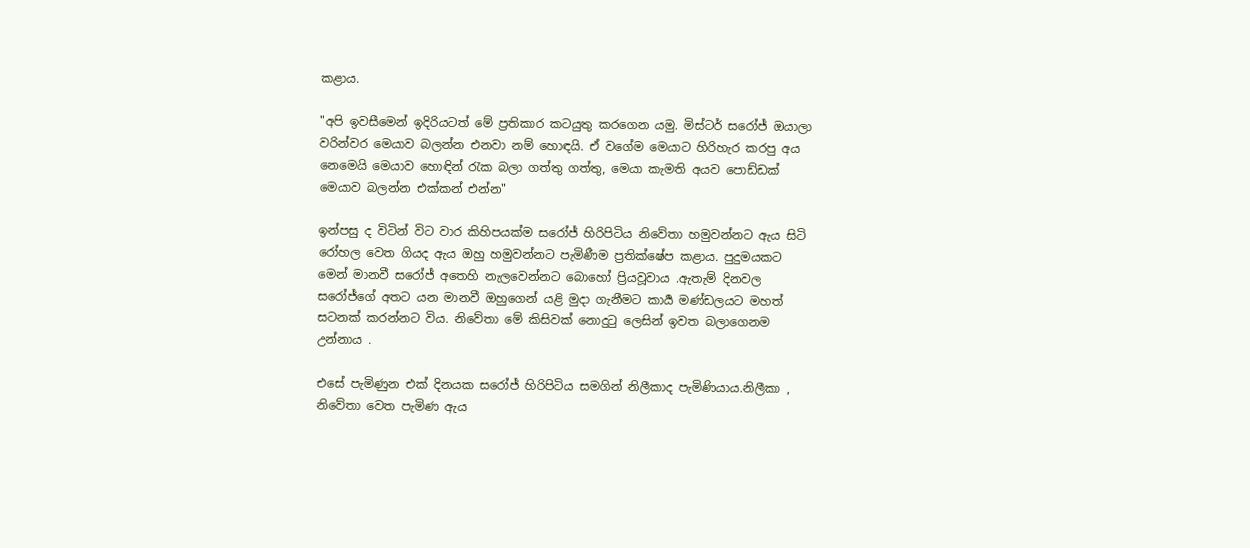කළාය.

"අපි ඉවසීමෙන් ඉදිරියටත් මේ ප්‍රතිකාර කටයුතු කරගෙන යමු. මිස්ටර් සරෝජ් ඔයාලා වරින්වර මෙයාව බලන්න එනවා නම් හොඳයි. ඒ වගේම මෙයාට හිරිහැර කරපු අය නෙමෙයි මෙයාව හොඳින් රැක බලා ගත්තු ගත්තු, මෙයා කැමති අයව පොඩ්ඩක් මෙයාව බලන්න එක්කන් එන්න"

ඉන්පසු ද විටින් විට වාර කිහිපයක්ම සරෝජ් හිරිපිටිය නිවේතා හමුවන්නට ඇය සිටි රෝහල වෙත ගියද ඇය ඔහු හමුවන්නට පැමිණීම ප්‍රතික්ෂේප කළාය. පුදුමයකට මෙන් මානවී සරෝජ් අතෙහි නැලවෙන්නට බොහෝ ප්‍රියවූවාය .ඇතැම් දිනවල සරෝජ්ගේ අතට යන මානවී ඔහුගෙන් යළි මුදා ගැනීමට කාර්‍ය මණ්ඩලයට මහත් සටනක් කරන්නට විය. නිවේතා මේ කිසිවක් නොදුටු ලෙසින් ඉවත බලාගෙනම උන්නාය .

එසේ පැමිණුන එක් දිනයක සරෝජ් හිරිපිටිය සමගින් නිලීකාද පැමිණියාය.නිලීකා , නිවේතා වෙත පැමිණ ඇය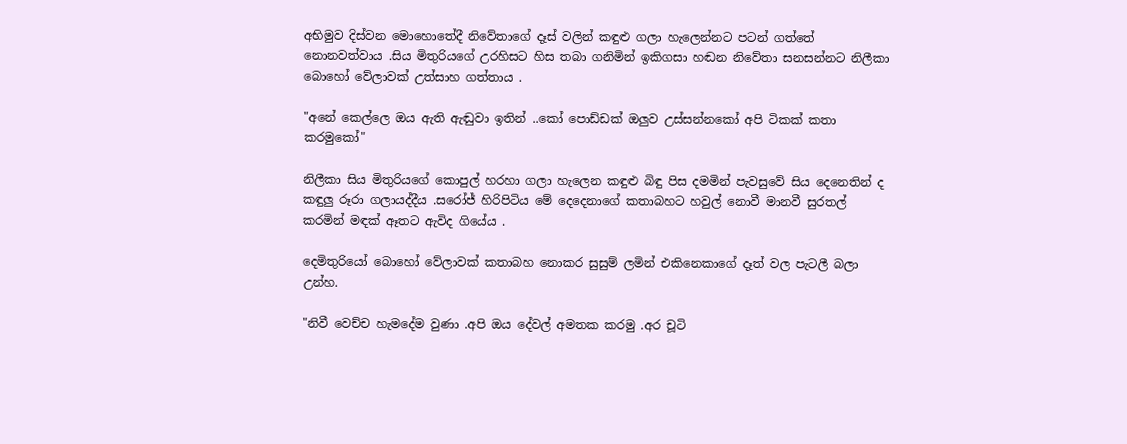අභිමුව දිස්වන මොහොතේදී නිවේතාගේ දෑස් වලින් කඳුළු ගලා හැලෙන්නට පටන් ගත්තේ නොනවත්වාය .සිය මිතුරියගේ උරහිසට හිස තබා ගනිමින් ඉකිගසා හඬන නිවේතා සනසන්නට නිලීකා බොහෝ වේලාවක් උත්සාහ ගත්තාය .

"අනේ කෙල්ලෙ ඔය ඇති ඇඬුවා ඉතින් ..කෝ පොඩ්ඩක් ඔලුව උස්සන්නකෝ අපි ටිකක් කතා කරමුකෝ"

නිලීකා සිය මිතුරියගේ කොපුල් හරහා ගලා හැලෙන කඳුළු බිඳු පිස දමමින් පැවසුවේ සිය දෙනෙතින් ද කඳුලු රූරා ගලායද්දීය .සරෝජ් හිරිපිටිය මේ දෙදෙනාගේ කතාබහට හවුල් නොවී මානවී සුරතල් කරමින් මඳක් ඈතට ඇවිද ගියේය .

දෙමිතුරියෝ බොහෝ වේලාවක් කතාබහ නොකර සුසුම් ලමින් එකිනෙකාගේ දෑත් වල පැටලී බලා උන්හ.

"නිවී වෙච්ච හැමදේම වුණා .අපි ඔය දේවල් අමතක කරමු .අර චූටි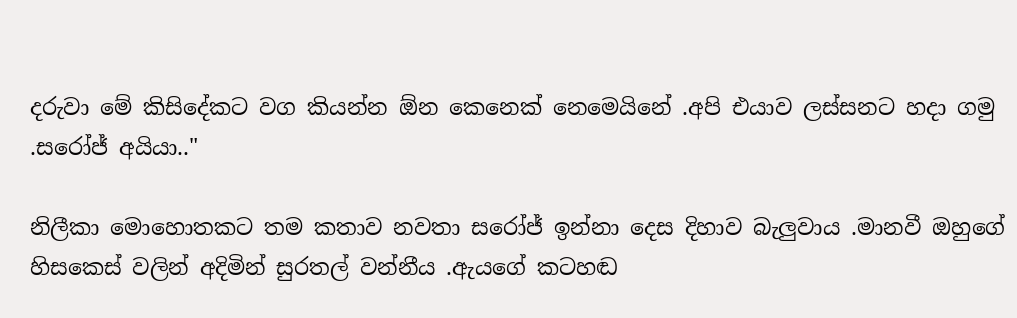දරුවා මේ කිසිදේකට වග කියන්න ඕන කෙනෙක් නෙමෙයිනේ .අපි එයාව ලස්සනට හදා ගමු .සරෝජ් අයියා.."

නිලීකා මොහොතකට තම කතාව නවතා සරෝජ් ඉන්නා දෙස දිහාව බැලුවාය .මානවී ඔහුගේ හිසකෙස් වලින් අදිමින් සුරතල් වන්නීය .ඇයගේ කටහඬ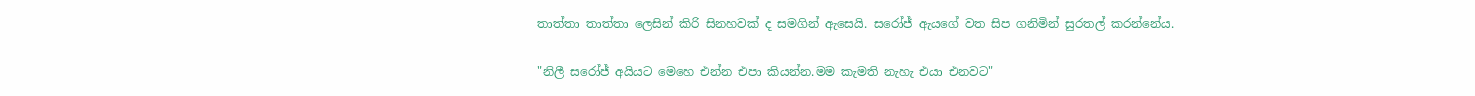තාත්තා තාත්තා ලෙසින් කිරි සිනහවක් ද සමගින් ඇසෙයි. සරෝජ් ඇයගේ වත සිප ගනිමින් සුරතල් කරන්නේය.

"නිලී සරෝජ් අයියට මෙහෙ එන්න එපා කියන්න.මම කැමති නැහැ එයා එනවට"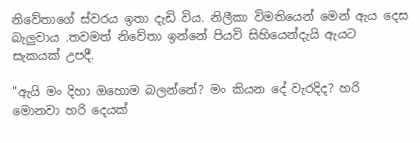නිවේතාගේ ස්වරය ඉතා දැඩි විය. නිලීකා විමතියෙන් මෙන් ඇය දෙස බැලුවාය .තවමත් නිවේතා ඉන්නේ පියවි සිහියෙන්දැයි ඇයට සැකයක් උපදී.

"ඇයි මං දිහා ඔහොම බලන්නේ? මං කියන දේ වැරදිද? හරි මොනවා හරි දෙයක්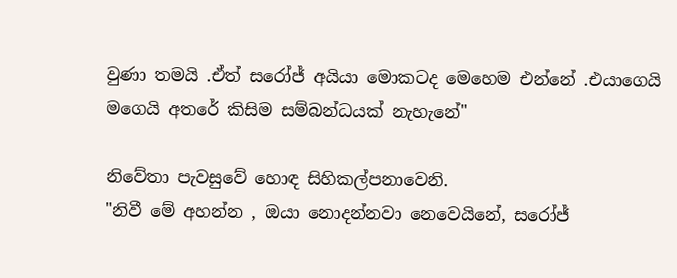වුණා තමයි .ඒත් සරෝජ් අයියා මොකටද මෙහෙම එන්නේ .එයාගෙයි මගෙයි අතරේ කිසිම සම්බන්ධයක් නැහැනේ"

නිවේතා පැවසුවේ හොඳ සිහිකල්පනාවෙනි.
"නිවී මේ අහන්න , ඔයා නොදන්නවා නෙවෙයිනේ, සරෝජ්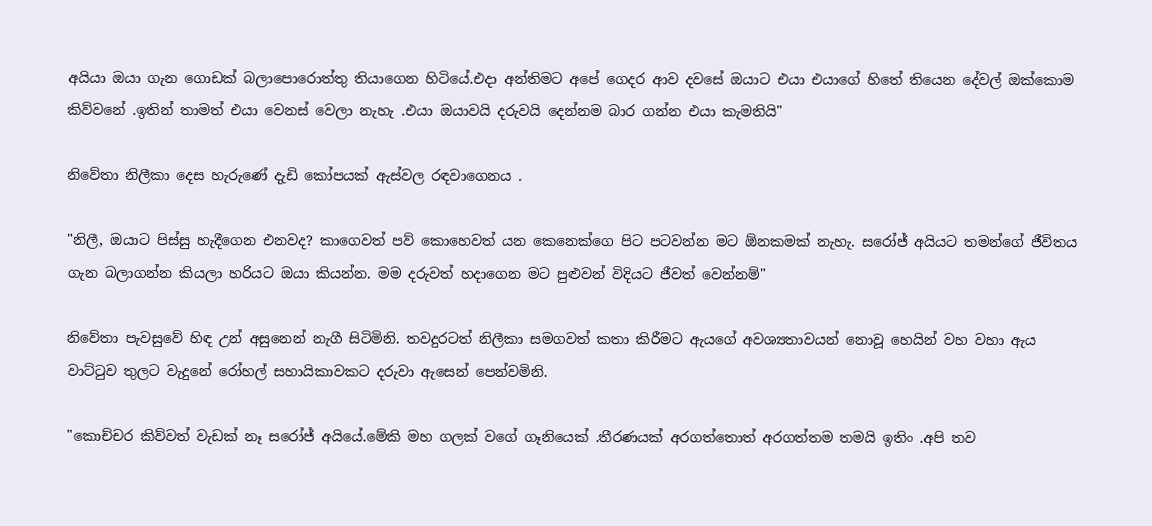අයියා ඔයා ගැන ගොඩක් බලාපොරොත්තු තියාගෙන හිටියේ.එදා අන්තිමට අපේ ගෙදර ආව දවසේ ඔයාට එයා එයාගේ හිතේ තියෙන දේවල් ඔක්කොම කිව්වනේ .ඉතින් තාමත් එයා වෙනස් වෙලා නැහැ .එයා ඔයාවයි දරුවයි දෙන්නම බාර ගන්න එයා කැමතියි"

නිවේතා නිලීකා දෙස හැරුණේ දැඩි කෝපයක් ඇස්වල රඳවාගෙනය .

"නිලී, ඔයාට පිස්සු හැදීගෙන එනවද? කාගෙවත් පව් කොහෙවත් යන කෙනෙක්ගෙ පිට පටවන්න මට ඕනකමක් නැහැ. සරෝජ් අයියට තමන්ගේ ජීවිතය ගැන බලාගන්න කියලා හරියට ඔයා කියන්න. මම දරුවත් හදාගෙන මට පුළුවන් විදියට ජීවත් වෙන්නම්"

නිවේතා පැවසුවේ හිඳ උන් අසුනෙන් නැගී සිටිමිනි. තවදුරටත් නිලීකා සමගවත් කතා කිරීමට ඇයගේ අවශ්‍යතාවයන් නොවූ හෙයින් වහ වහා ඇය වාට්ටුව තුලට වැදුනේ රෝහල් සහායිකාවකට දරුවා ඇසෙන් පෙන්වමිනි.

"කොච්චර කිව්වත් වැඩක් නෑ සරෝජ් අයියේ.මේකි මහ ගලක් වගේ ගෑනියෙක් .තීරණයක් අරගත්තොත් අරගත්තම තමයි ඉතිං .අපි තව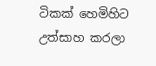ටිකක් හෙමිහිට උත්සාහ කරලා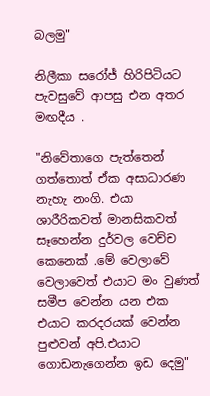බලමු"

නිලීකා සරෝජ් හිරිපිටියට පැවසුවේ ආපසු එන අතර මඟදීය .

"නිවේතාගෙ පැත්තෙන් ගත්තොත් ඒක අසාධාරණ නැහැ නංගි. එයා ශාරීරිකවත් මානසිකවත් සෑහෙන්න දුර්වල වෙච්ච කෙනෙක් .මේ වෙලාවේ වෙලාවෙත් එයාට මං වුණත් සමීප වෙන්න යන එක එයාට කරදරයක් වෙන්න පුළුවන් අපි.එයාට ගොඩනැගෙන්න ඉඩ දෙමු"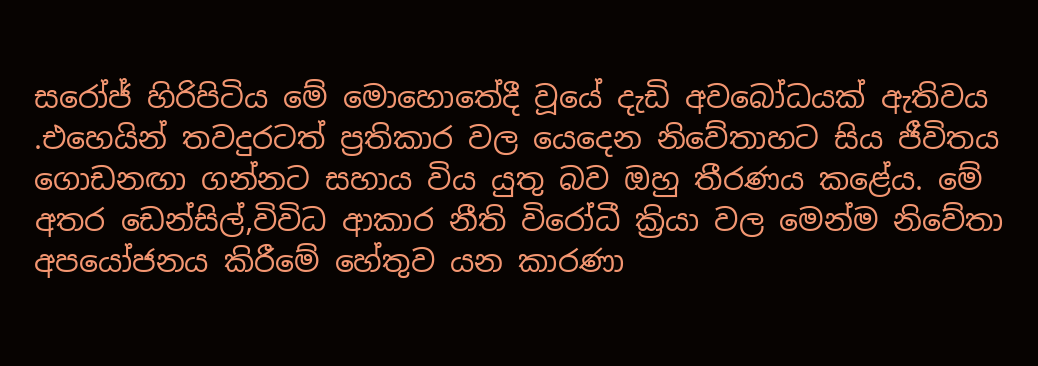සරෝජ් හිරිපිටිය මේ මොහොතේදී වූයේ දැඩි අවබෝධයක් ඇතිවය .එහෙයින් තවදුරටත් ප්‍රතිකාර වල යෙදෙන නිවේතාහට සිය ජීවිතය ගොඩනඟා ගන්නට සහාය විය යුතු බව ඔහු තීරණය කළේය. මේ අතර ඩෙන්සිල්,විවිධ ආකාර නීති විරෝධී ක්‍රියා වල මෙන්ම නිවේතා අපයෝජනය කිරීමේ හේතුව යන කාරණා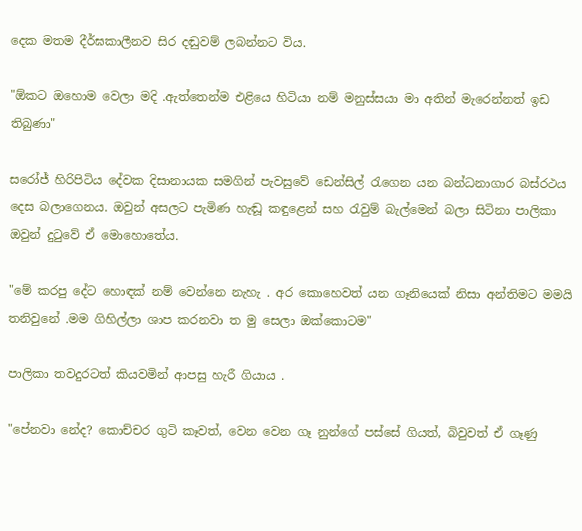දෙක මතම දීර්ඝකාලීනව සිර දඬුවම් ලබන්නට විය.

"ඕකට ඔහොම වෙලා මදි .ඇත්තෙන්ම එළියෙ හිටියා නම් මනුස්සයා මා අතින් මැරෙන්නත් ඉඩ තිබුණා"

සරෝජ් හිරිපිටිය දේවක දිසානායක සමගින් පැවසුවේ ඩෙන්සිල් රැගෙන යන බන්ධනාගාර බස්රථය දෙස බලාගෙනය. ඔවුන් අසලට පැමිණ හැඬූ කඳුළෙන් සහ රැවුම් බැල්මෙන් බලා සිටිනා පාලිකා ඔවුන් දුටුවේ ඒ මොහොතේය.

"මේ කරපු දේට හොඳක් නම් වෙන්නෙ නැහැ . අර කොහෙවත් යන ගෑනියෙක් නිසා අන්තිමට මමයි තනිවුනේ .මම ගිහිල්ලා ශාප කරනවා ත මු සෙලා ඔක්කොටම"

පාලිකා තවදුරටත් කියවමින් ආපසු හැරී ගියාය .

"පේනවා නේද? කොච්චර ගුටි කෑවත්, වෙන වෙන ගෑ නුන්ගේ පස්සේ ගියත්, බිවුවත් ඒ ගෑණු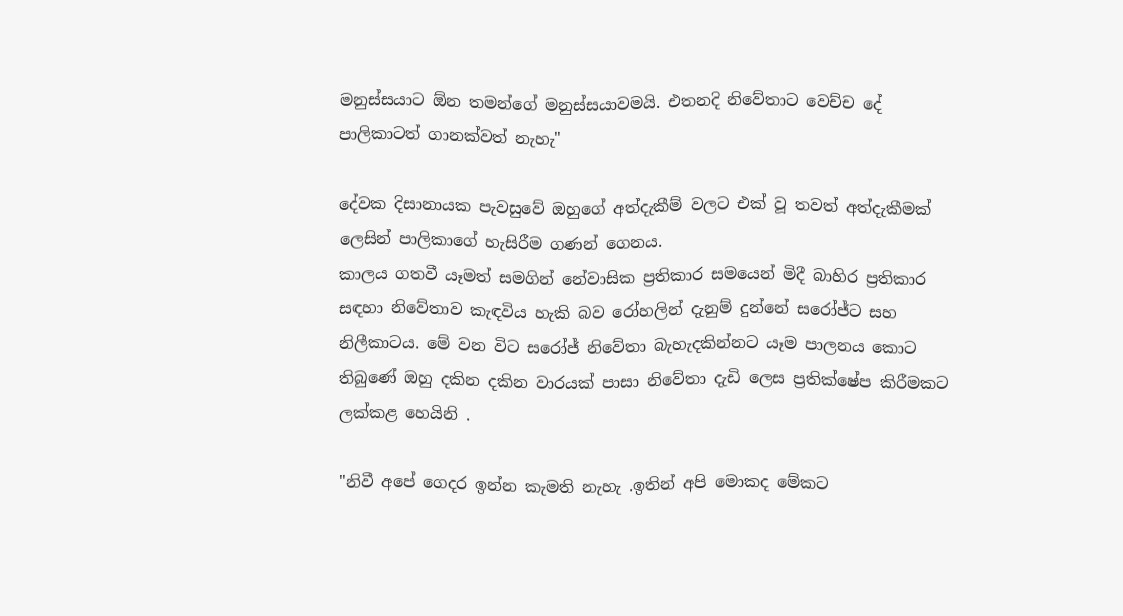මනුස්සයාට ඕන තමන්ගේ මනුස්සයාවමයි. එතනදි නිවේතාට වෙච්ච දේ පාලිකාටත් ගානක්වත් නැහැ"

දේවක දිසානායක පැවසුවේ ඔහුගේ අත්දැකීම් වලට එක් වූ තවත් අත්දැකීමක් ලෙසින් පාලිකාගේ හැසිරීම ගණන් ගෙනය.
කාලය ගතවී යෑමත් සමගින් නේවාසික ප්‍රතිකාර සමයෙන් මිදී බාහිර ප්‍රතිකාර සඳහා නිවේතාව කැඳවිය හැකි බව රෝහලින් දැනුම් දුන්නේ සරෝජ්ට සහ නිලීකාටය. මේ වන විට සරෝජ් නිවේතා බැහැදකින්නට යෑම පාලනය කොට තිබුණේ ඔහු දකින දකින වාරයක් පාසා නිවේතා දැඩි ලෙස ප්‍රතික්ෂේප කිරීමකට ලක්කළ හෙයිනි .

"නිවී අපේ ගෙදර ඉන්න කැමති නැහැ .ඉතින් අපි මොකද මේකට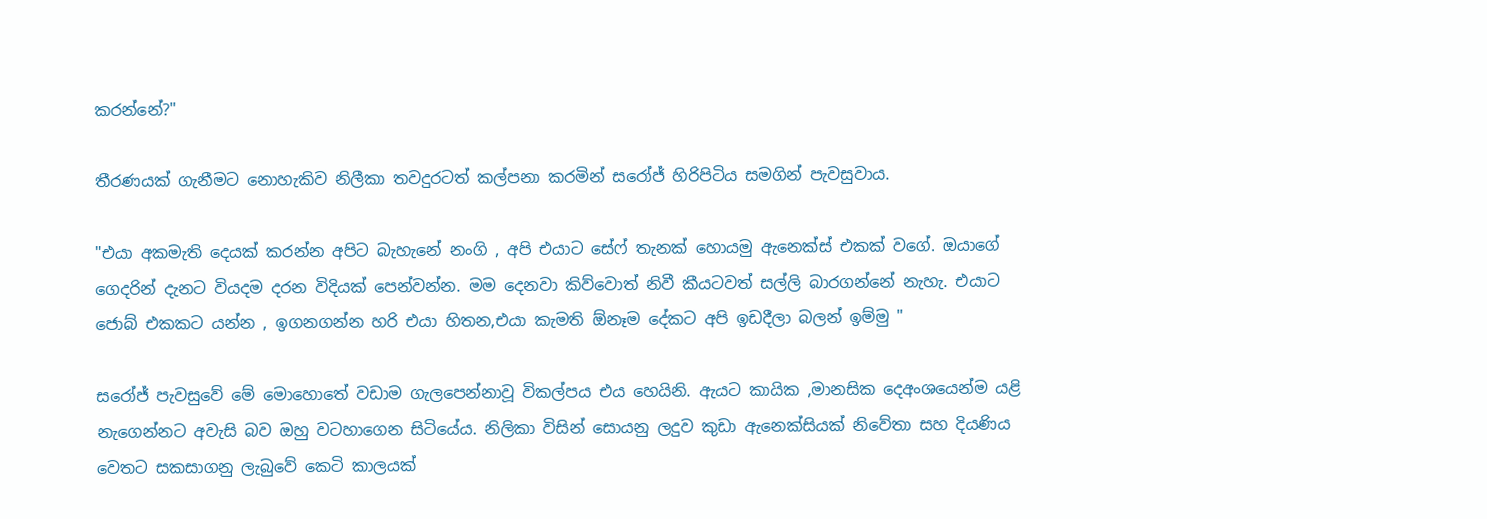කරන්නේ?"

තීරණයක් ගැනීමට නොහැකිව නිලීකා තවදුරටත් කල්පනා කරමින් සරෝජ් හිරිපිටිය සමගින් පැවසුවාය.

"එයා අකමැති දෙයක් කරන්න අපිට බැහැනේ නංගි , අපි එයාට සේෆ් තැනක් හොයමු ඇනෙක්ස් එකක් වගේ. ඔයාගේ ගෙදරින් දැනට වියදම දරන විදියක් පෙන්වන්න. මම දෙනවා කිව්වොත් නිවී කීයටවත් සල්ලි බාරගන්නේ නැහැ. එයාට ජොබ් එකකට යන්න , ඉගනගන්න හරි එයා හිතන,එයා කැමති ඕනෑම දේකට අපි ඉඩදීලා බලන් ඉම්මු "

සරෝජ් පැවසුවේ මේ මොහොතේ වඩාම ගැලපෙන්නාවූ විකල්පය එය හෙයිනි. ඇයට කායික ,මානසික දෙඅංශයෙන්ම යළි නැගෙන්නට අවැසි බව ඔහු වටහාගෙන සිටියේය. නිලිකා විසින් සොයනු ලදුව කුඩා ඇනෙක්සියක් නිවේතා සහ දියණිය වෙතට සකසාගනු ලැබුවේ කෙටි කාලයක්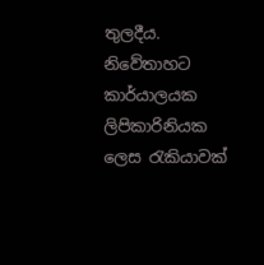තුලදීය. නිවේතාහට කාර්යාලයක ලිපිකාරිනියක ලෙස රැකියාවක්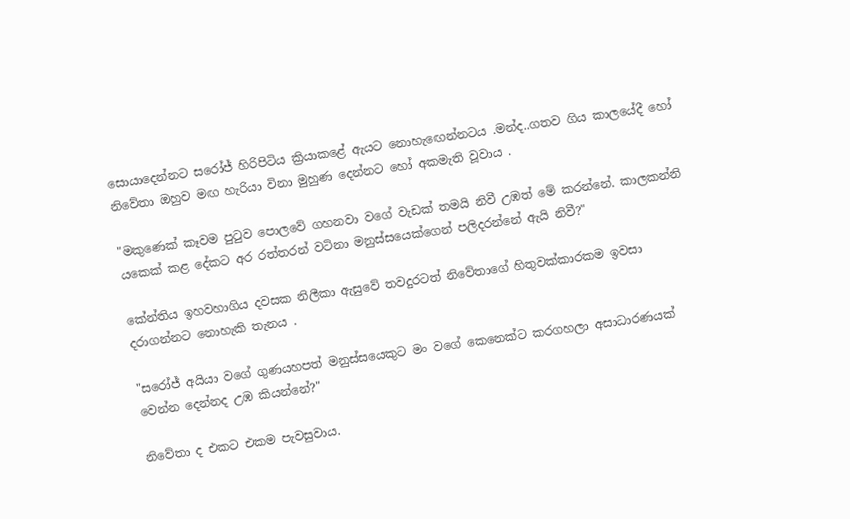සොයාදෙන්නට සරෝජ් හිරිපිටිය ක්‍රියාකළේ ඇයට නොහැඟෙන්නටය .මන්ද..ගතව ගිය කාලයේදී හෝ නිවේතා ඔහුව මඟ හැරියා විනා මුහුණ දෙන්නට හෝ අකමැති වූවාය .

"මකුණෙක් කෑවම පුටුව පොලවේ ගහනවා වගේ වැඩක් තමයි නිවී උඹත් මේ කරන්නේ. කාලකන්නි       යකෙක් කළ දේකට අර රත්තරන් වටිනා මනුස්සයෙක්ගෙන් පලිදරන්නේ ඇයි නිවී?"

කේන්තිය ඉහවහාගිය දවසක නිලීකා ඇසුවේ තවදුරටත් නිවේතාගේ හිතුවක්කාරකම ඉවසා දරාගන්නට නොහැකි තැනය .

"සරෝජ් අයියා වගේ ගුණයහපත් මනුස්සයෙකුට මං වගේ කෙනෙක්ට කරගහලා අසාධාරණයක් වෙන්න දෙන්නද උඹ කියන්නේ?"

නිවේතා ද එකට එකම පැවසුවාය.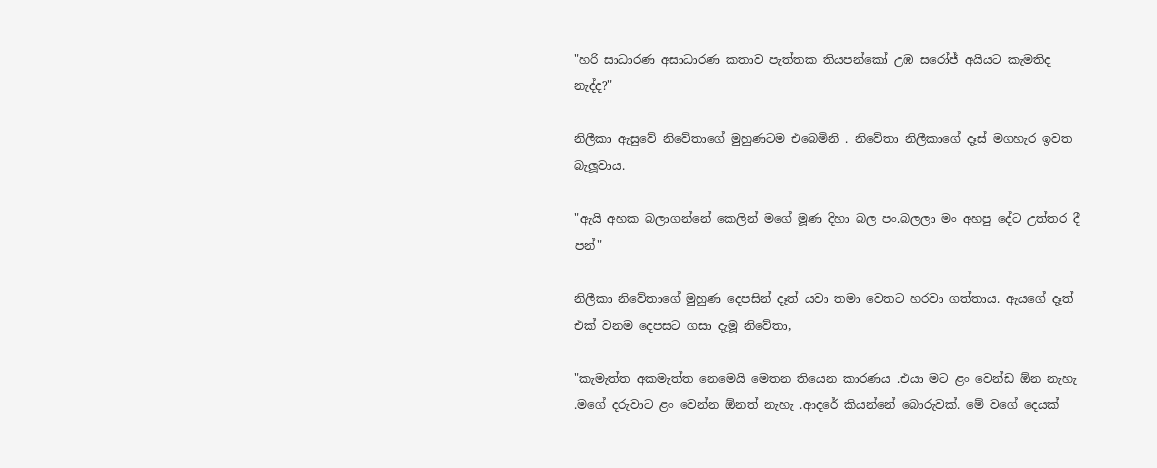"හරි සාධාරණ අසාධාරණ කතාව පැත්තක තියපන්කෝ උඹ සරෝජ් අයියට කැමතිද නැද්ද?"

නිලීකා ඇසුවේ නිවේතාගේ මුහුණටම එබෙමිනි . නිවේතා නිලීකාගේ දෑස් මගහැර ඉවත බැලූවාය.

"ඇයි අහක බලාගන්නේ කෙලින් මගේ මූණ දිහා බල පං.බලලා මං අහපු දේට උත්තර දී පන්"

නිලීකා නිවේතාගේ මුහුණ දෙපසින් දෑත් යවා තමා වෙතට හරවා ගත්තාය. ඇයගේ දෑත් එක් වනම දෙපසට ගසා දැමූ නිවේතා,

"කැමැත්ත අකමැත්ත නෙමෙයි මෙතන තියෙන කාරණය .එයා මට ළං වෙන්ඩ ඕන නැහැ .මගේ දරුවාට ළං වෙන්න ඕනත් නැහැ .ආදරේ කියන්නේ බොරුවක්. මේ වගේ දෙයක්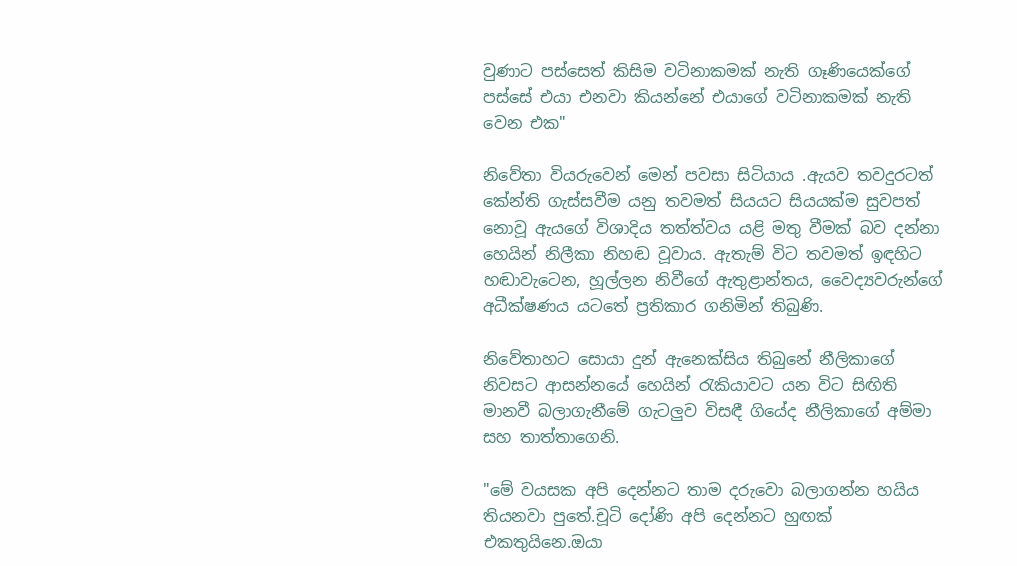වුණාට පස්සෙත් කිසිම වටිනාකමක් නැති ගෑණියෙක්ගේ පස්සේ එයා එනවා කියන්නේ එයාගේ වටිනාකමක් නැති වෙන එක"

නිවේතා වියරුවෙන් මෙන් පවසා සිටියාය .ඇයව තවදුරටත් කේන්ති ගැස්සවීම යනු තවමත් සියයට සියයක්ම සුවපත් නොවූ ඇයගේ විශාදිය තත්ත්වය යළි මතු වීමක් බව දන්නා හෙයින් නිලීකා නිහඬ වූවාය. ඇතැම් විට තවමත් ඉඳහිට හඬාවැටෙන, හූල්ලන නිවීගේ ඇතුළාන්තය, වෛද්‍යවරුන්ගේ අධීක්ෂණය යටතේ ප්‍රතිකාර ගනිමින් තිබුණි.

නිවේතාහට සොයා දුන් ඇනෙක්සිය තිබුනේ නීලිකාගේ නිවසට ආසන්නයේ හෙයින් රැකියාවට යන විට සිඟිති මානවී බලාගැනීමේ ගැටලුව විසඳී ගියේද නීලිකාගේ අම්මා සහ තාත්තාගෙනි.

"මේ වයසක අපි දෙන්නට තාම දරුවො බලාගන්න හයිය තියනවා පුතේ.චූටි දෝණි අපි දෙන්නට හුඟක් එකතුයිනෙ.ඔයා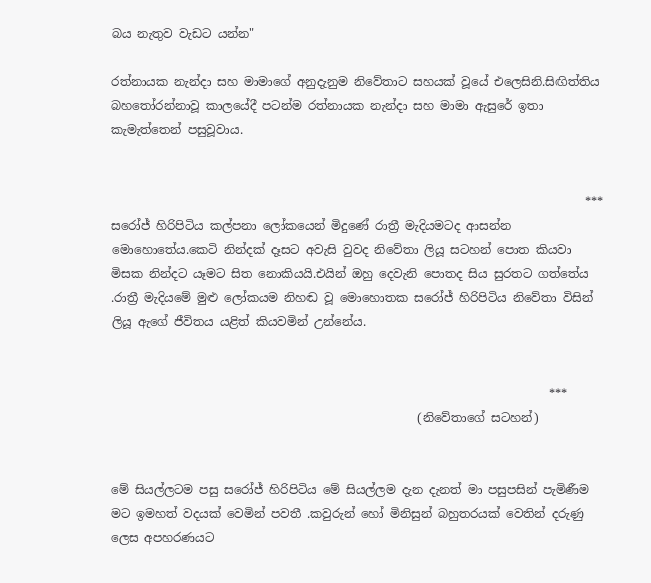බය නැතුව වැඩට යන්න"

රත්නායක නැන්දා සහ මාමාගේ අනුදැනුම නිවේතාට සහයක් වූයේ එලෙසිනි.සිඟිත්තිය බහතෝරන්නාවූ කාලයේදී පටන්ම රත්නායක නැන්දා සහ මාමා ඇසුරේ ඉතා කැමැත්තෙන් පසුවූවාය.


                                                                               ***
සරෝජ් හිරිපිටිය කල්පනා ලෝකයෙන් මිදුණේ රාත්‍රී මැදියමටද ආසන්න මොහොතේය.කෙටි නින්දක් දෑසට අවැසි වුවද නිවේතා ලියූ සටහන් පොත කියවා මිසක නින්දට යෑමට සිත නොකියයි.එයින් ඔහු දෙවැනි පොතද සිය සුරතට ගත්තේය .රාත්‍රී මැදියමේ මුළු ලෝකයම නිහඬ වූ මොහොතක සරෝජ් හිරිපිටිය නිවේතා විසින් ලියූ ඇගේ ජීවිතය යළිත් කියවමින් උන්නේය.


                                                                         ***
                                                   (නිවේතාගේ සටහන්)


මේ සියල්ලටම පසු සරෝජ් හිරිපිටිය මේ සියල්ලම දැන දැනත් මා පසුපසින් පැමිණීම මට ඉමහත් වදයක් වෙමින් පවතී .කවුරුන් හෝ මිනිසුන් බහුතරයක් වෙතින් දරුණු ලෙස අපහරණයට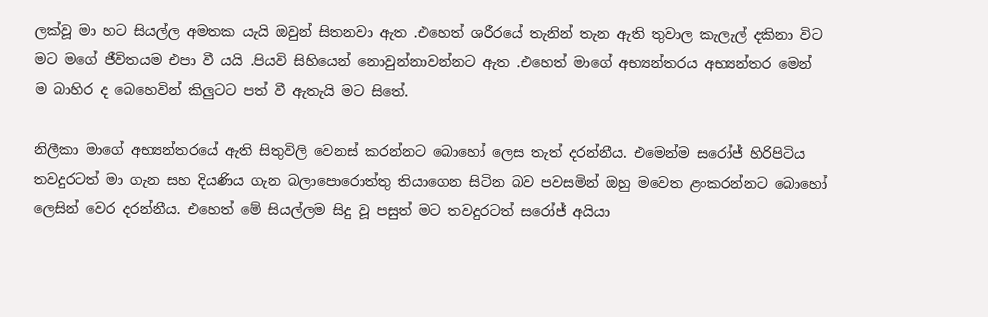ලක්වූ මා හට සියල්ල අමතක යැයි ඔවුන් සිතනවා ඇත .එහෙත් ශරීරයේ තැනින් තැන ඇති තුවාල කැලැල් දකිනා විට මට මගේ ජීවිතයම එපා වී යයි .පියවි සිහියෙන් නොවුන්නාවන්නට ඇත .එහෙත් මාගේ අභ්‍යන්තරය අභ්‍යන්තර මෙන් ම බාහිර ද බෙහෙවින් කිලුටට පත් වී ඇතැයි මට සිතේ.

නිලීකා මාගේ අභ්‍යන්තරයේ ඇති සිතුවිලි වෙනස් කරන්නට බොහෝ ලෙස තැත් දරන්නීය. එමෙන්ම සරෝජ් හිරිපිටිය තවදුරටත් මා ගැන සහ දියණිය ගැන බලාපොරොත්තු තියාගෙන සිටින බව පවසමින් ඔහු මවෙත ළංකරන්නට බොහෝ ලෙසින් වෙර දරන්නීය. එහෙත් මේ සියල්ලම සිදු වූ පසුත් මට තවදුරටත් සරෝජ් අයියා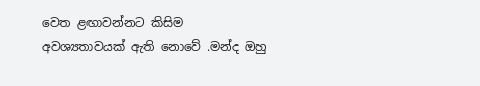වෙත ළඟාවන්නට කිසිම අවශ්‍යතාවයක් ඇති නොවේ .මන්ද ඔහු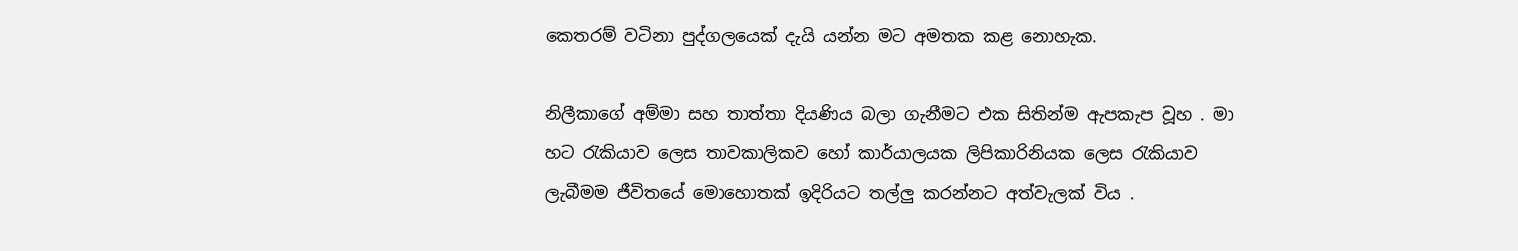කෙතරම් වටිනා පුද්ගලයෙක් දැයි යන්න මට අමතක කළ නොහැක.

නිලීකාගේ අම්මා සහ තාත්තා දියණිය බලා ගැනීමට එක සිතින්ම ඇපකැප වූහ . මා හට රැකියාව ලෙස තාවකාලිකව හෝ කාර්යාලයක ලිපිකාරිනියක ලෙස රැකියාව ලැබීමම ජීවිතයේ මොහොතක් ඉදිරියට තල්ලු කරන්නට අත්වැලක් විය .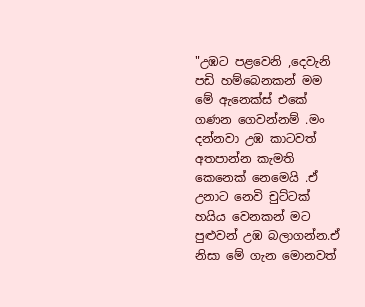"උඹට පළවෙනි ,දෙවැනි පඩි හම්බෙනකන් මම මේ ඇනෙක්ස් එකේ ගණන ගෙවන්නම් .මං දන්නවා උඹ කාටවත් අතපාන්න කැමති කෙනෙක් නෙමෙයි .ඒ උනාට නෙවි චුට්ටක් හයිය වෙනකන් මට පුළුවන් උඹ බලාගන්න.ඒ නිසා මේ ගැන මොනවත්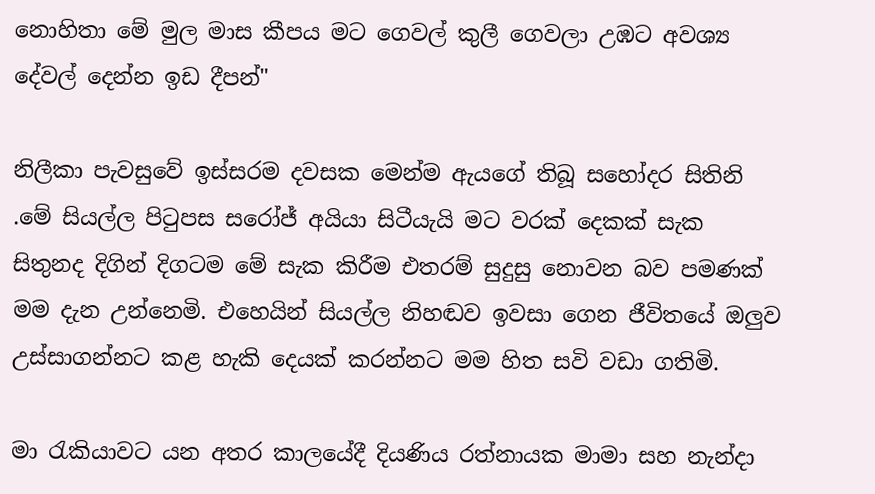නොහිතා මේ මුල මාස කීපය මට ගෙවල් කුලී ගෙවලා උඹට අවශ්‍ය දේවල් දෙන්න ඉඩ දීපන්"

නිලීකා පැවසුවේ ඉස්සරම දවසක මෙන්ම ඇයගේ තිබූ සහෝදර සිතිනි .මේ සියල්ල පිටුපස සරෝජ් අයියා සිටීයැයි මට වරක් දෙකක් සැක සිතුනද දිගින් දිගටම මේ සැක කිරීම එතරම් සුදුසු නොවන බව පමණක් මම දැන උන්නෙමි. එහෙයින් සියල්ල නිහඬව ඉවසා ගෙන ජීවිතයේ ඔලුව උස්සාගන්නට කළ හැකි දෙයක් කරන්නට මම හිත සවි වඩා ගතිමි.

මා රැකියාවට යන අතර කාලයේදී දියණිය රත්නායක මාමා සහ නැන්දා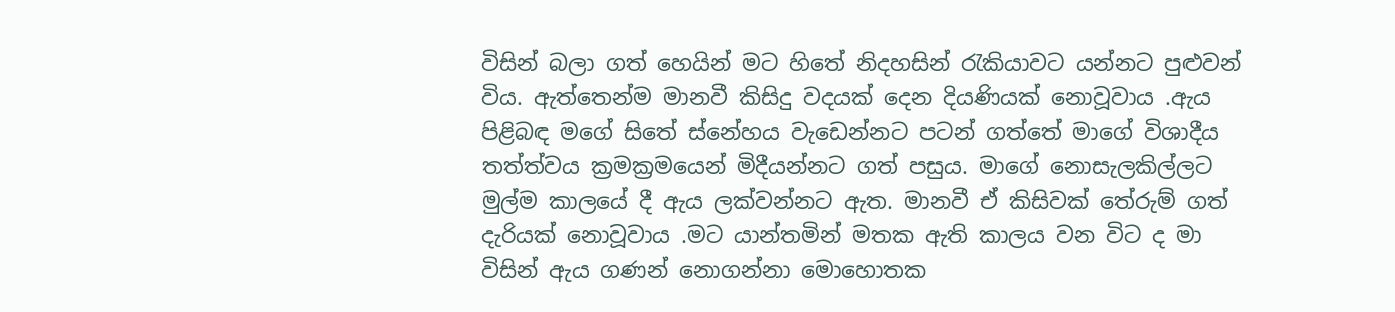විසින් බලා ගත් හෙයින් මට හිතේ නිදහසින් රැකියාවට යන්නට පුළුවන් විය. ඇත්තෙන්ම මානවී කිසිදු වදයක් දෙන දියණියක් නොවූවාය .ඇය පිළිබඳ මගේ සිතේ ස්නේහය වැඩෙන්නට පටන් ගත්තේ මාගේ විශාදීය තත්ත්වය ක්‍රමක්‍රමයෙන් මිදීයන්නට ගත් පසුය. මාගේ නොසැලකිල්ලට මුල්ම කාලයේ දී ඇය ලක්වන්නට ඇත. මානවී ඒ කිසිවක් තේරුම් ගත් දැරියක් නොවූවාය .මට යාන්තමින් මතක ඇති කාලය වන විට ද මා විසින් ඇය ගණන් නොගන්නා මොහොතක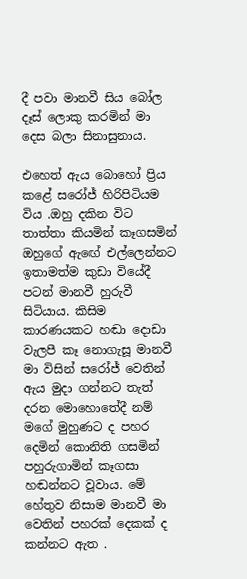දී පවා මානවී සිය බෝල දෑස් ලොකු කරමින් මා දෙස බලා සිනාසුනාය.

එහෙත් ඇය බොහෝ ප්‍රිය කළේ සරෝජ් හිරිපිටියම විය .ඔහු දකින විට තාත්තා කියමින් කෑගසමින් ඔහුගේ ඇඟේ එල්ලෙන්නට ඉතාමත්ම කුඩා වියේදී පටන් මානවී හුරුවී සිටියාය. කිසිම කාරණයකට හඬා දොඩා වැලපී කෑ නොගැසූ මානවී මා විසින් සරෝජ් වෙතින් ඇය මුදා ගන්නට තැත් දරන මොහොතේදී නම් මගේ මුහුණට ද පහර දෙමින් කොනිති ගසමින් පහුරුගාමින් කෑගසා හඬන්නට වූවාය. මේ හේතුව නිසාම මානවී මා වෙතින් පහරක් දෙකක් ද කන්නට ඇත .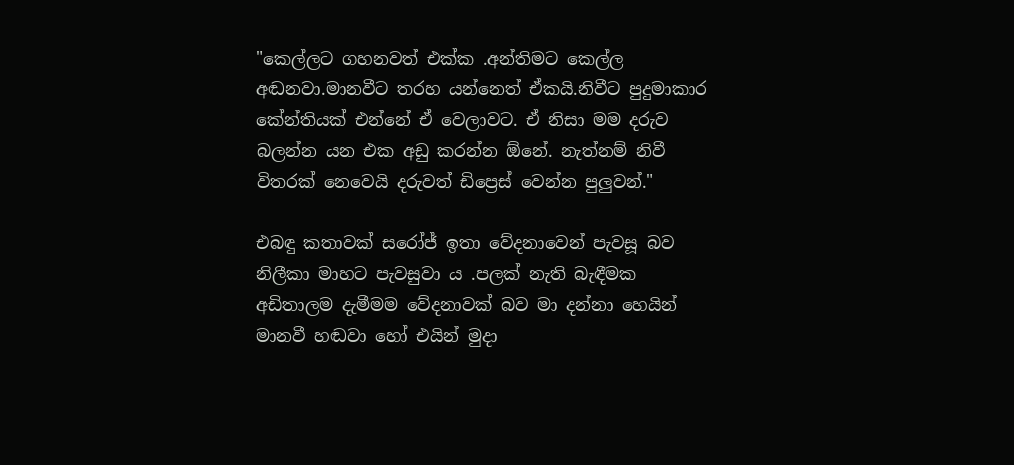"කෙල්ලට ගහනවත් එක්ක .අන්තිමට කෙල්ල අඬනවා.මානවීට තරහ යන්නෙත් ඒකයි.නිවීට පුදුමාකාර කේන්තියක් එන්නේ ඒ වෙලාවට. ඒ නිසා මම දරුව බලන්න යන එක අඩු කරන්න ඕනේ. නැත්නම් නිවී විතරක් නෙවෙයි දරුවත් ඩිප්‍රෙස් වෙන්න පුලුවන්."

එබඳු කතාවක් සරෝජ් ඉතා වේදනාවෙන් පැවසූ බව නිලීකා මාහට පැවසුවා ය .පලක් නැති බැඳීමක අඩිතාලම දැමීමම වේදනාවක් බව මා දන්නා හෙයින් මානවී හඬවා හෝ එයින් මුදා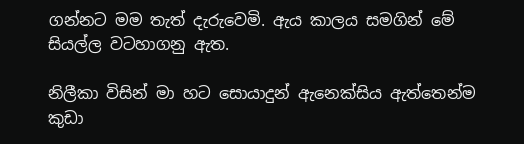ගන්නට මම තැත් දැරුවෙමි. ඇය කාලය සමගින් මේ සියල්ල වටහාගනු ඇත.

නිලීකා විසින් මා හට සොයාදුන් ඇනෙක්සිය ඇත්තෙන්ම කුඩා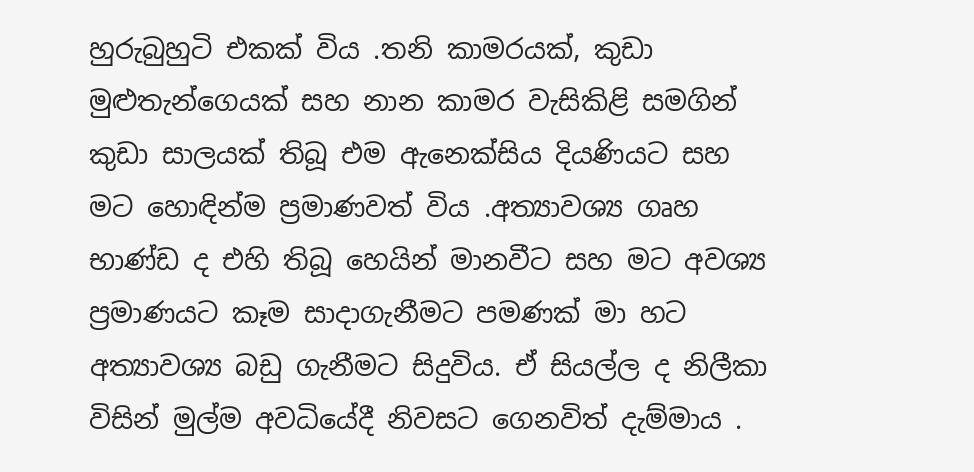හුරුබුහුටි එකක් විය .තනි කාමරයක්, කුඩා මුළුතැන්ගෙයක් සහ නාන කාමර වැසිකිළි සමගින් කුඩා සාලයක් තිබූ එම ඇනෙක්සිය දියණියට සහ මට හොඳින්ම ප්‍රමාණවත් විය .අත්‍යාවශ්‍ය ගෘහ භාණ්ඩ ද එහි තිබූ හෙයින් මානවීට සහ මට අවශ්‍ය ප්‍රමාණයට කෑම සාදාගැනීමට පමණක් මා හට අත්‍යාවශ්‍ය බඩු ගැනීමට සිදුවිය. ඒ සියල්ල ද නිලීකා විසින් මුල්ම අවධියේදී නිවසට ගෙනවිත් දැම්මාය .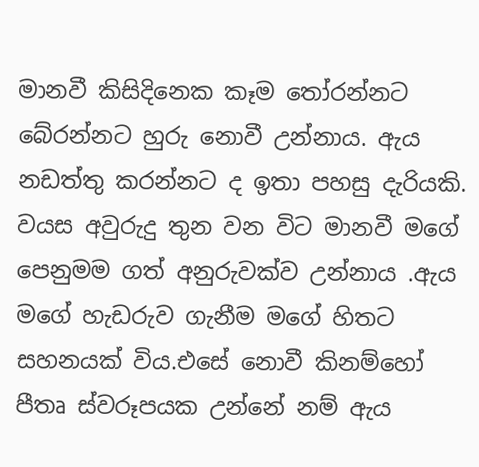මානවී කිසිදිනෙක කෑම තෝරන්නට බේරන්නට හුරු නොවී උන්නාය. ඇය නඩත්තු කරන්නට ද ඉතා පහසු දැරියකි. වයස අවුරුදු තුන වන විට මානවී මගේ පෙනුමම ගත් අනුරුවක්ව උන්නාය .ඇය මගේ හැඩරුව ගැනීම මගේ හිතට සහනයක් විය.එසේ නොවී කිනම්හෝ පීතෘ ස්වරූපයක උන්නේ නම් ඇය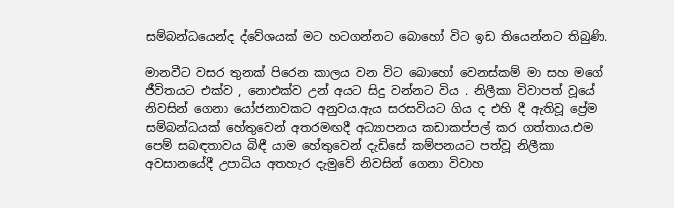සම්බන්ධයෙන්ද ද්වේශයක් මට හටගන්නට බොහෝ විට ඉඩ තියෙන්නට තිබුණි.

මානවීට වසර තුනක් පිරෙන කාලය වන විට බොහෝ වෙනස්කම් මා සහ මගේ ජීවිතයට එක්ව , නොඑක්ව උන් අයට සිදු වන්නට විය . නිලීකා විවාපත් වූයේ නිවසින් ගෙනා යෝජනාවකට අනුවය.ඇය සරසවියට ගිය ද එහි දී ඇතිවූ ප්‍රේම සම්බන්ධයක් හේතුවෙන් අතරමඟදී අධ්‍යාපනය කඩාකප්පල් කර ගත්තාය.එම පෙම් සබඳතාවය බිඳී යාම හේතුවෙන් දැඩිසේ කම්පනයට පත්වූ නිලීකා අවසානයේදී උපාධිය අතහැර දැමුවේ නිවසින් ගෙනා විවාහ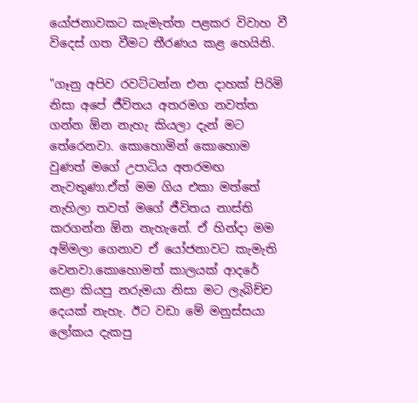යෝජනාවකට කැමැත්ත පළකර විවාහ වී විදෙස් ගත වීමට තීරණය කළ හෙයිනි.

"ගෑනු අපිව රවට්ටන්න එන දාහක් පිරිමි නිසා අපේ ජීවිතය අතරමග නවත්ත ගන්න ඕන නැහැ කියලා දැන් මට තේරෙනවා. කොහොමින් කොහොම වුණත් මගේ උපාධිය අතරමඟ නැවතුණා.ඒත් මම ගිය එකා මත්තේ නැහිලා තවත් මගේ ජීවිතය නාස්ති කරගන්න ඕන නැහැනේ. ඒ හින්දා මම අම්මලා ගෙනාව ඒ යෝජනාවට කැමැති වෙනවා.කොහොමත් කාලයක් ආදරේ කළා කියපු නරුමයා නිසා මට ලැබිච්ච දෙයක් නැහැ. ඊට වඩා මේ මනුස්සයා ලෝකය දැකපු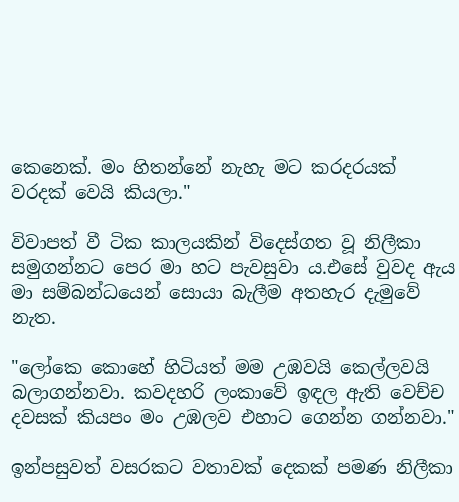කෙනෙක්. මං හිතන්නේ නැහැ මට කරදරයක් වරදක් වෙයි කියලා."

විවාපත් වී ටික කාලයකින් විදෙස්ගත වූ නිලීකා සමුගන්නට පෙර මා හට පැවසුවා ය.එසේ වුවද ඇය මා සම්බන්ධයෙන් සොයා බැලීම අතහැර දැමුවේ නැත.

"ලෝකෙ කොහේ හිටියත් මම උඹවයි කෙල්ලවයි බලාගන්නවා. කවදහරි ලංකාවේ ඉඳල ඇති වෙච්ච දවසක් කියපං මං උඹලව එහාට ගෙන්න ගන්නවා."

ඉන්පසුවත් වසරකට වතාවක් දෙකක් පමණ නිලීකා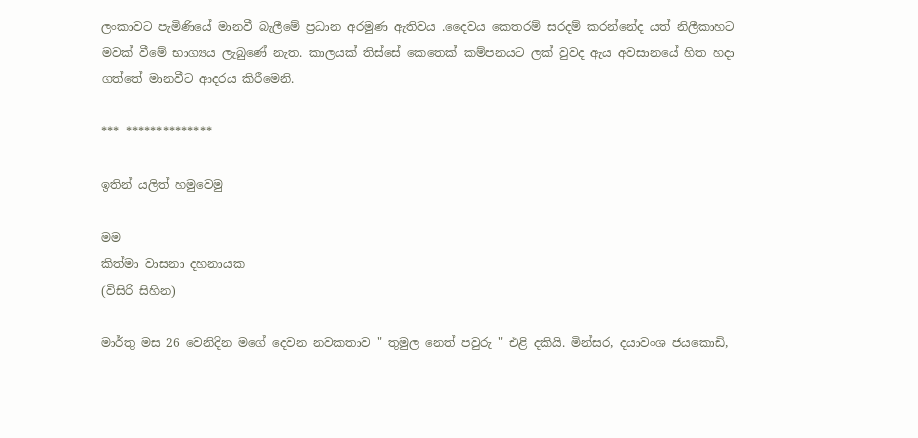ලංකාවට පැමිණියේ මානවී බැලීමේ ප්‍රධාන අරමුණ ඇතිවය .දෛවය කෙතරම් සරදම් කරන්නේද යත් නිලීකාහට මවක් වීමේ භාග්‍යය ලැබුණේ නැත. කාලයක් තිස්සේ කෙතෙක් කම්පනයට ලක් වුවද ඇය අවසානයේ හිත හදා ගත්තේ මානවීට ආදරය කිරීමෙනි.

*** **************

ඉතින් යලිත් හමුවෙමු

මම
කිත්මා වාසනා දහනායක
(විසිරි සිහින)

මාර්තු මස 26 වෙනිදින මගේ දෙවන නවකතාව " තුමුල නෙත් පවුරු " එළි දකියි. මින්සර, දයාවංශ ජයකොඩි,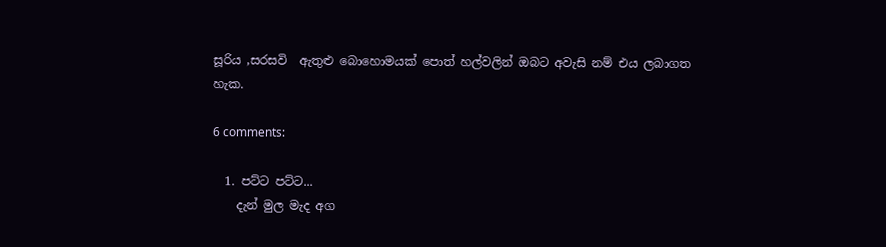සූරිය ,සරසවි  ඇතුළු බොහොමයක් පොත් හල්වලින් ඔබට අවැසි නම් එය ලබාගත හැක.

6 comments:

  1. පට්ට පට්ට...
    දැන් මුල මැද අග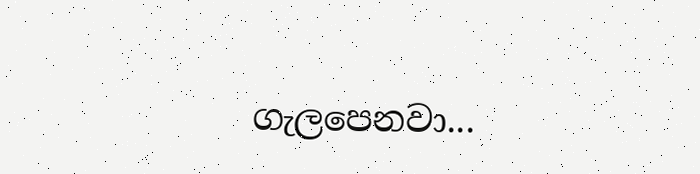ගැලපෙනවා...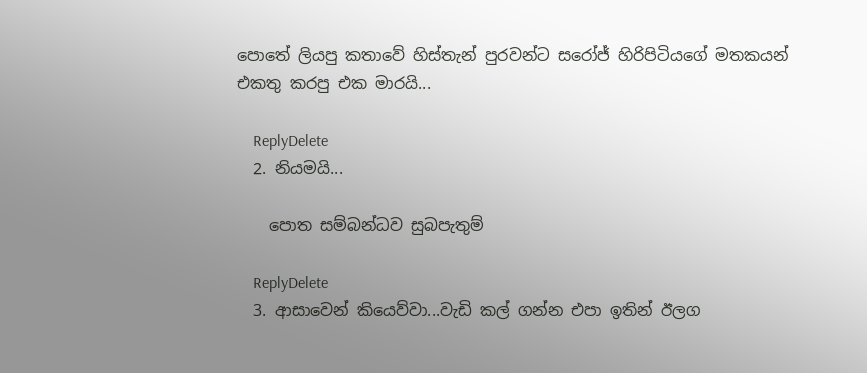පොතේ ලියපු කතාවේ හිස්තැන් පුරවන්ට සරෝජ් හිරිපිටියගේ මතකයන් එකතු කරපු එක මාරයි...

    ReplyDelete
  2. නියමයි...

    පොත සම්බන්ධව සුබපැතුම්

    ReplyDelete
  3. ආසාවෙන් කියෙව්වා...වැඩි කල් ගන්න එපා ඉතින් ඊලග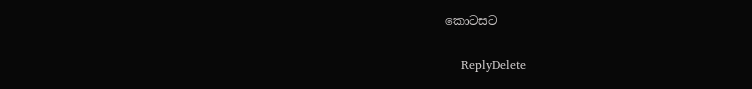කොටසට

    ReplyDelete